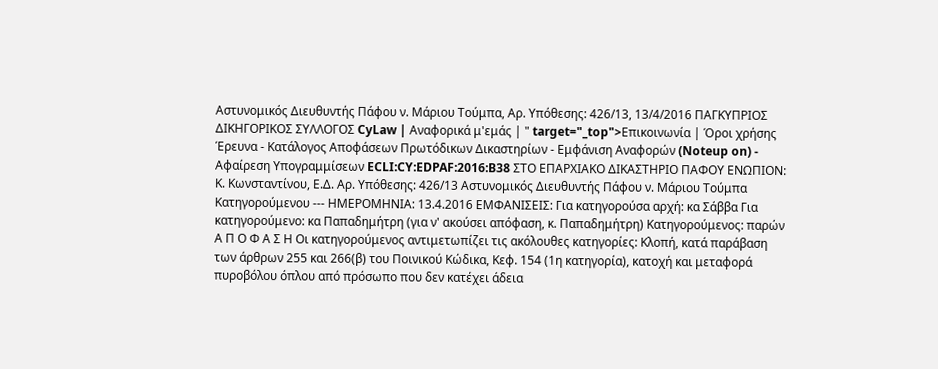Αστυνομικός Διευθυντής Πάφου ν. Μάριου Τούμπα, Αρ. Υπόθεσης: 426/13, 13/4/2016 ΠΑΓΚΥΠΡΙΟΣ ΔΙΚΗΓΟΡΙΚΟΣ ΣΥΛΛΟΓΟΣ CyLaw | Αναφορικά μ'εμάς | " target="_top">Επικοινωνία | Όροι χρήσης Έρευνα - Κατάλογος Αποφάσεων Πρωτόδικων Δικαστηρίων - Εμφάνιση Αναφορών (Noteup on) - Αφαίρεση Υπογραμμίσεων ECLI:CY:EDPAF:2016:B38 ΣΤΟ ΕΠΑΡΧΙΑΚΟ ΔΙΚΑΣΤΗΡΙΟ ΠΑΦΟΥ ΕΝΩΠΙΟΝ: Κ. Κωνσταντίνου, Ε.Δ. Αρ. Υπόθεσης: 426/13 Αστυνομικός Διευθυντής Πάφου ν. Μάριου Τούμπα Κατηγορούμενου --- ΗΜΕΡΟΜΗΝΙΑ: 13.4.2016 ΕΜΦΑΝΙΣΕΙΣ: Για κατηγορούσα αρχή: κα Σάββα Για κατηγορούμενο: κα Παπαδημήτρη (για ν' ακούσει απόφαση, κ. Παπαδημήτρη) Κατηγορούμενος: παρών Α Π Ο Φ Α Σ Η Οι κατηγορούμενος αντιμετωπίζει τις ακόλουθες κατηγορίες: Κλοπή, κατά παράβαση των άρθρων 255 και 266(β) του Ποινικού Κώδικα, Κεφ. 154 (1η κατηγορία), κατοχή και μεταφορά πυροβόλου όπλου από πρόσωπο που δεν κατέχει άδεια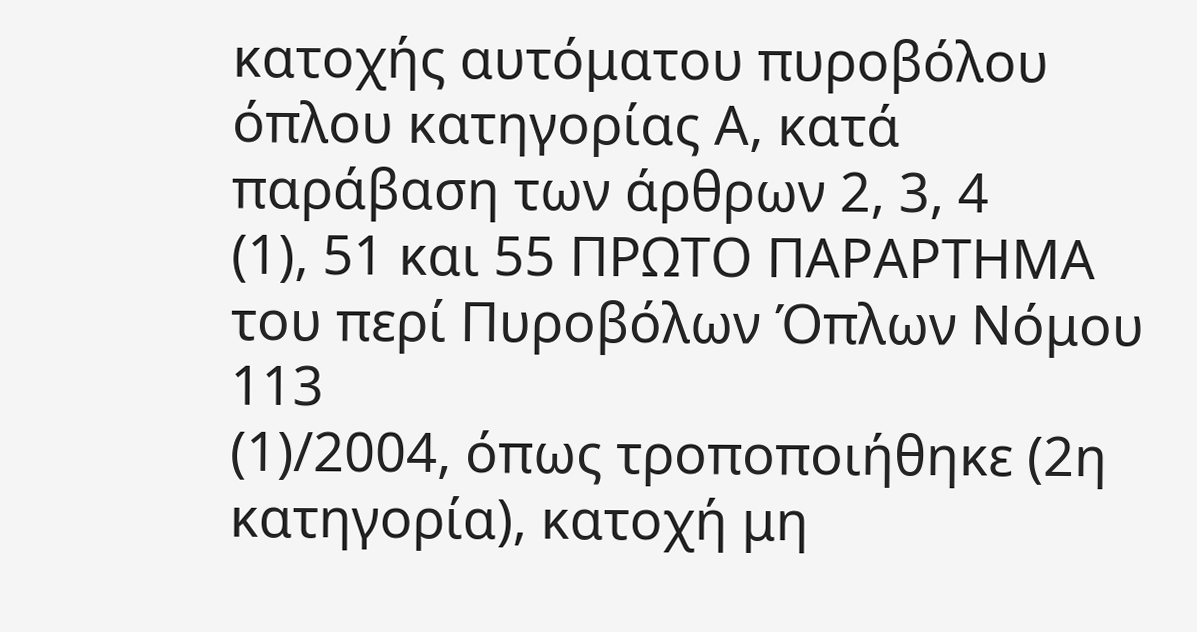κατοχής αυτόματου πυροβόλου όπλου κατηγορίας Α, κατά παράβαση των άρθρων 2, 3, 4
(1), 51 και 55 ΠΡΩΤΟ ΠΑΡΑΡΤΗΜΑ του περί Πυροβόλων Όπλων Νόμου 113
(1)/2004, όπως τροποποιήθηκε (2η κατηγορία), κατοχή μη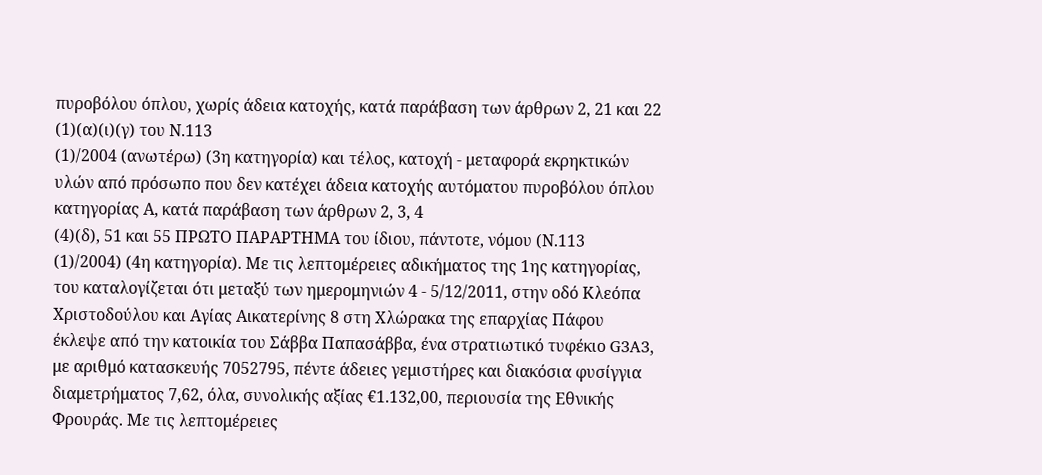πυροβόλου όπλου, χωρίς άδεια κατοχής, κατά παράβαση των άρθρων 2, 21 και 22
(1)(α)(ι)(γ) του Ν.113
(1)/2004 (ανωτέρω) (3η κατηγορία) και τέλος, κατοχή - μεταφορά εκρηκτικών υλών από πρόσωπο που δεν κατέχει άδεια κατοχής αυτόματου πυροβόλου όπλου κατηγορίας Α, κατά παράβαση των άρθρων 2, 3, 4
(4)(δ), 51 και 55 ΠΡΩΤΟ ΠΑΡΑΡΤΗΜΑ του ίδιου, πάντοτε, νόμου (Ν.113
(1)/2004) (4η κατηγορία). Με τις λεπτομέρειες αδικήματος της 1ης κατηγορίας, του καταλογίζεται ότι μεταξύ των ημερομηνιών 4 - 5/12/2011, στην οδό Κλεόπα Χριστοδούλου και Αγίας Αικατερίνης 8 στη Χλώρακα της επαρχίας Πάφου έκλεψε από την κατοικία του Σάββα Παπασάββα, ένα στρατιωτικό τυφέκιο G3A3, με αριθμό κατασκευής 7052795, πέντε άδειες γεμιστήρες και διακόσια φυσίγγια διαμετρήματος 7,62, όλα, συνολικής αξίας €1.132,00, περιουσία της Εθνικής Φρουράς. Με τις λεπτομέρειες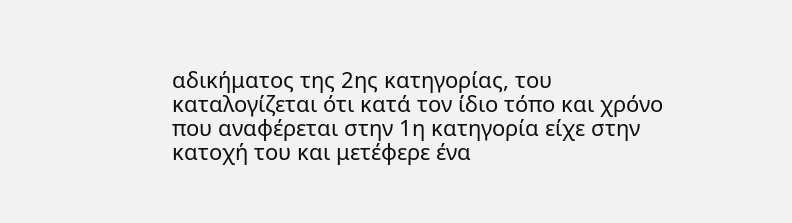αδικήματος της 2ης κατηγορίας, του καταλογίζεται ότι κατά τον ίδιο τόπο και χρόνο που αναφέρεται στην 1η κατηγορία είχε στην κατοχή του και μετέφερε ένα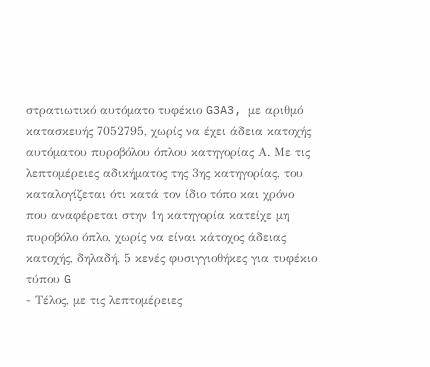στρατιωτικό αυτόματο τυφέκιο G3A3, με αριθμό κατασκευής 7052795, χωρίς να έχει άδεια κατοχής αυτόματου πυροβόλου όπλου κατηγορίας Α. Με τις λεπτομέρειες αδικήματος της 3ης κατηγορίας, του καταλογίζεται ότι κατά τον ίδιο τόπο και χρόνο που αναφέρεται στην 1η κατηγορία κατείχε μη πυροβόλο όπλο, χωρίς να είναι κάτοχος άδειας κατοχής, δηλαδή, 5 κενές φυσιγγιοθήκες για τυφέκιο τύπου G
- Τέλος, με τις λεπτομέρειες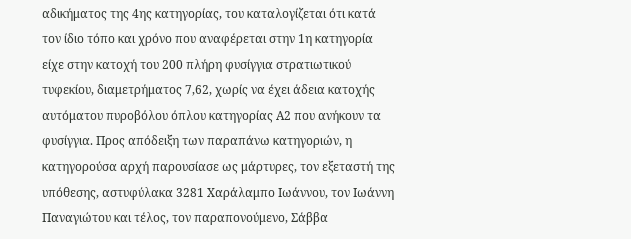αδικήματος της 4ης κατηγορίας, του καταλογίζεται ότι κατά τον ίδιο τόπο και χρόνο που αναφέρεται στην 1η κατηγορία είχε στην κατοχή του 200 πλήρη φυσίγγια στρατιωτικού τυφεκίου, διαμετρήματος 7,62, χωρίς να έχει άδεια κατοχής αυτόματου πυροβόλου όπλου κατηγορίας Α2 που ανήκουν τα φυσίγγια. Προς απόδειξη των παραπάνω κατηγοριών, η κατηγορούσα αρχή παρουσίασε ως μάρτυρες, τον εξεταστή της υπόθεσης, αστυφύλακα 3281 Χαράλαμπο Ιωάννου, τον Ιωάννη Παναγιώτου και τέλος, τον παραπονούμενο, Σάββα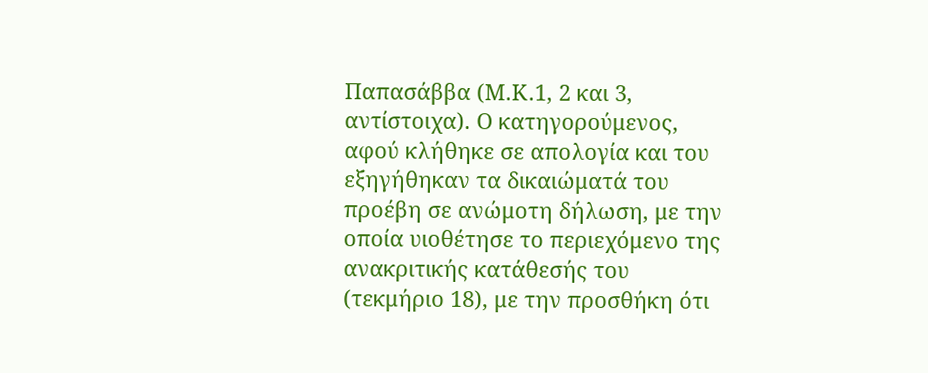Παπασάββα (Μ.Κ.1, 2 και 3, αντίστοιχα). Ο κατηγορούμενος, αφού κλήθηκε σε απολογία και του εξηγήθηκαν τα δικαιώματά του προέβη σε ανώμοτη δήλωση, με την οποία υιοθέτησε το περιεχόμενο της ανακριτικής κατάθεσής του (τεκμήριο 18), με την προσθήκη ότι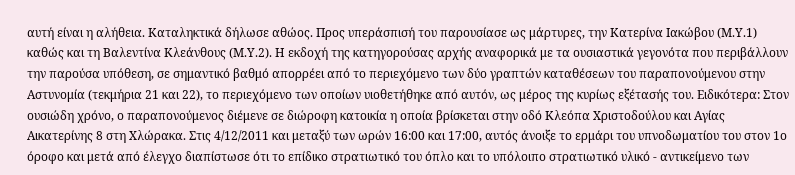αυτή είναι η αλήθεια. Καταληκτικά δήλωσε αθώος. Προς υπεράσπισή του παρουσίασε ως μάρτυρες, την Κατερίνα Ιακώβου (Μ.Υ.1) καθώς και τη Βαλεντίνα Κλεάνθους (Μ.Υ.2). Η εκδοχή της κατηγορούσας αρχής αναφορικά με τα ουσιαστικά γεγονότα που περιβάλλουν την παρούσα υπόθεση, σε σημαντικό βαθμό απορρέει από το περιεχόμενο των δύο γραπτών καταθέσεων του παραπονούμενου στην Αστυνομία (τεκμήρια 21 και 22), το περιεχόμενο των οποίων υιοθετήθηκε από αυτόν, ως μέρος της κυρίως εξέτασής του. Ειδικότερα: Στον ουσιώδη χρόνο, ο παραπονούμενος διέμενε σε διώροφη κατοικία η οποία βρίσκεται στην οδό Κλεόπα Χριστοδούλου και Αγίας Αικατερίνης 8 στη Χλώρακα. Στις 4/12/2011 και μεταξύ των ωρών 16:00 και 17:00, αυτός άνοιξε το ερμάρι του υπνοδωματίου του στον 1ο όροφο και μετά από έλεγχο διαπίστωσε ότι το επίδικο στρατιωτικό του όπλο και το υπόλοιπο στρατιωτικό υλικό - αντικείμενο των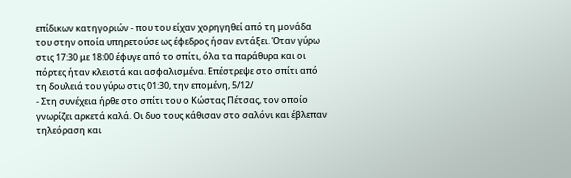επίδικων κατηγοριών - που του είχαν χορηγηθεί από τη μονάδα του στην οποία υπηρετούσε ως έφεδρος ήσαν εντάξει. Όταν γύρω στις 17:30 με 18:00 έφυγε από το σπίτι, όλα τα παράθυρα και οι πόρτες ήταν κλειστά και ασφαλισμένα. Επέστρεψε στο σπίτι από τη δουλειά του γύρω στις 01:30, την επομένη, 5/12/
- Στη συνέχεια ήρθε στο σπίτι του ο Κώστας Πέτσας, τον οποίο γνωρίζει αρκετά καλά. Οι δυο τους κάθισαν στο σαλόνι και έβλεπαν τηλεόραση και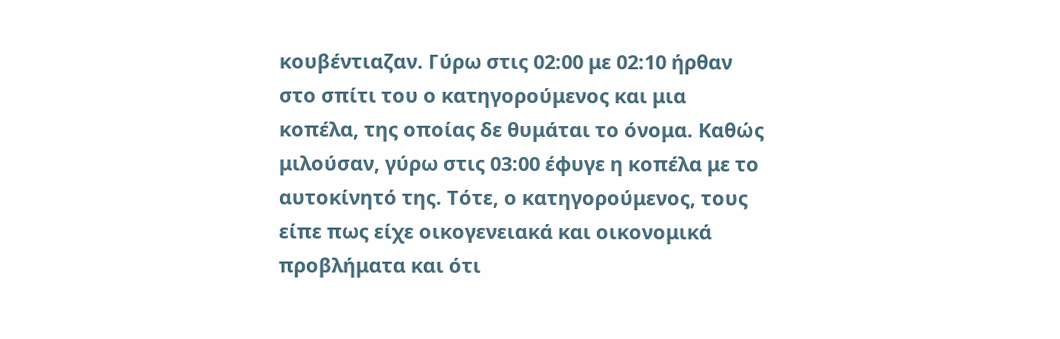κουβέντιαζαν. Γύρω στις 02:00 με 02:10 ήρθαν στο σπίτι του ο κατηγορούμενος και μια κοπέλα, της οποίας δε θυμάται το όνομα. Καθώς μιλούσαν, γύρω στις 03:00 έφυγε η κοπέλα με το αυτοκίνητό της. Τότε, ο κατηγορούμενος, τους είπε πως είχε οικογενειακά και οικονομικά προβλήματα και ότι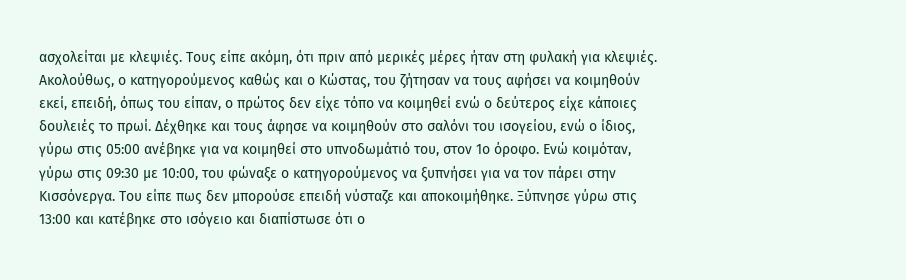ασχολείται με κλεψιές. Τους είπε ακόμη, ότι πριν από μερικές μέρες ήταν στη φυλακή για κλεψιές. Ακολούθως, ο κατηγορούμενος καθώς και ο Κώστας, του ζήτησαν να τους αφήσει να κοιμηθούν εκεί, επειδή, όπως του είπαν, ο πρώτος δεν είχε τόπο να κοιμηθεί ενώ ο δεύτερος είχε κάποιες δουλειές το πρωί. Δέχθηκε και τους άφησε να κοιμηθούν στο σαλόνι του ισογείου, ενώ ο ίδιος, γύρω στις 05:00 ανέβηκε για να κοιμηθεί στο υπνοδωμάτιό του, στον 1ο όροφο. Ενώ κοιμόταν, γύρω στις 09:30 με 10:00, του φώναξε ο κατηγορούμενος να ξυπνήσει για να τον πάρει στην Κισσόνεργα. Του είπε πως δεν μπορούσε επειδή νύσταζε και αποκοιμήθηκε. Ξύπνησε γύρω στις 13:00 και κατέβηκε στο ισόγειο και διαπίστωσε ότι ο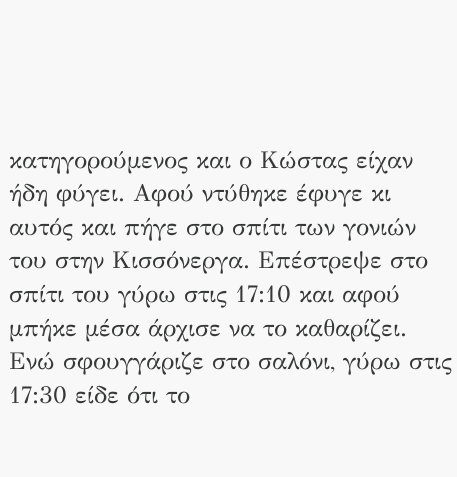κατηγορούμενος και ο Κώστας είχαν ήδη φύγει. Αφού ντύθηκε έφυγε κι αυτός και πήγε στο σπίτι των γονιών του στην Κισσόνεργα. Επέστρεψε στο σπίτι του γύρω στις 17:10 και αφού μπήκε μέσα άρχισε να το καθαρίζει. Ενώ σφουγγάριζε στο σαλόνι, γύρω στις 17:30 είδε ότι το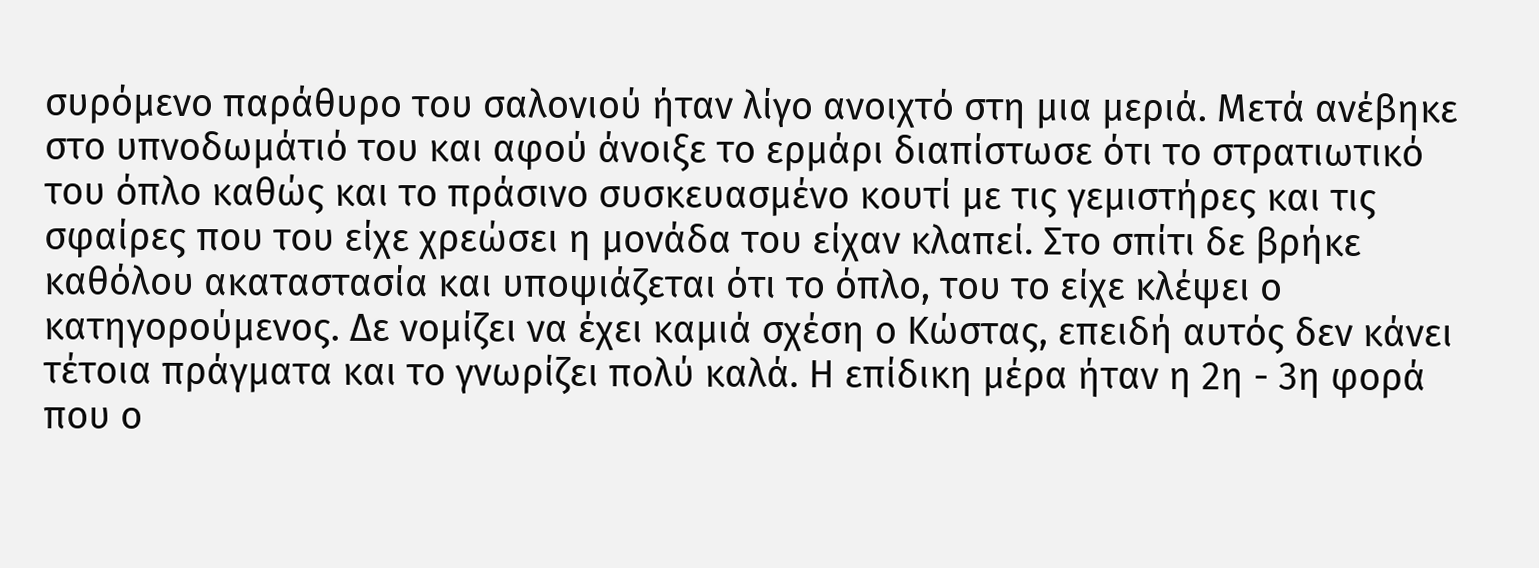συρόμενο παράθυρο του σαλονιού ήταν λίγο ανοιχτό στη μια μεριά. Μετά ανέβηκε στο υπνοδωμάτιό του και αφού άνοιξε το ερμάρι διαπίστωσε ότι το στρατιωτικό του όπλο καθώς και το πράσινο συσκευασμένο κουτί με τις γεμιστήρες και τις σφαίρες που του είχε χρεώσει η μονάδα του είχαν κλαπεί. Στο σπίτι δε βρήκε καθόλου ακαταστασία και υποψιάζεται ότι το όπλο, του το είχε κλέψει ο κατηγορούμενος. Δε νομίζει να έχει καμιά σχέση ο Κώστας, επειδή αυτός δεν κάνει τέτοια πράγματα και το γνωρίζει πολύ καλά. Η επίδικη μέρα ήταν η 2η - 3η φορά που ο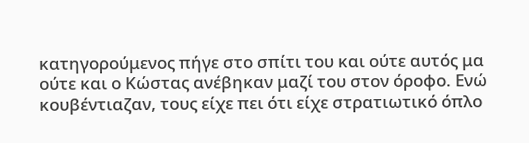κατηγορούμενος πήγε στο σπίτι του και ούτε αυτός μα ούτε και ο Κώστας ανέβηκαν μαζί του στον όροφο. Ενώ κουβέντιαζαν, τους είχε πει ότι είχε στρατιωτικό όπλο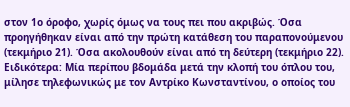στον 1ο όροφο, χωρίς όμως να τους πει που ακριβώς. Όσα προηγήθηκαν είναι από την πρώτη κατάθεση του παραπονούμενου (τεκμήριο 21). Όσα ακολουθούν είναι από τη δεύτερη (τεκμήριο 22). Ειδικότερα: Μία περίπου βδομάδα μετά την κλοπή του όπλου του, μίλησε τηλεφωνικώς με τον Αντρίκο Κωνσταντίνου, ο οποίος του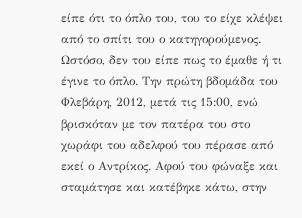είπε ότι το όπλο του, του το είχε κλέψει από το σπίτι του ο κατηγορούμενος. Ωστόσο, δεν του είπε πως το έμαθε ή τι έγινε το όπλο. Την πρώτη βδομάδα του Φλεβάρη, 2012, μετά τις 15:00, ενώ βρισκόταν με τον πατέρα του στο χωράφι του αδελφού του πέρασε από εκεί ο Αντρίκος. Αφού του φώναξε και σταμάτησε και κατέβηκε κάτω, στην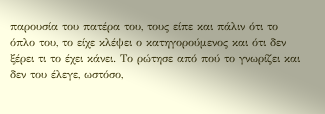παρουσία του πατέρα του, τους είπε και πάλιν ότι το όπλο του, το είχε κλέψει ο κατηγορούμενος και ότι δεν ξέρει τι το έχει κάνει. Το ρώτησε από πού το γνωρίζει και δεν του έλεγε, ωστόσο,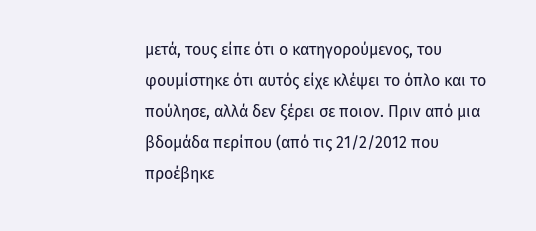μετά, τους είπε ότι ο κατηγορούμενος, του φουμίστηκε ότι αυτός είχε κλέψει το όπλο και το πούλησε, αλλά δεν ξέρει σε ποιον. Πριν από μια βδομάδα περίπου (από τις 21/2/2012 που προέβηκε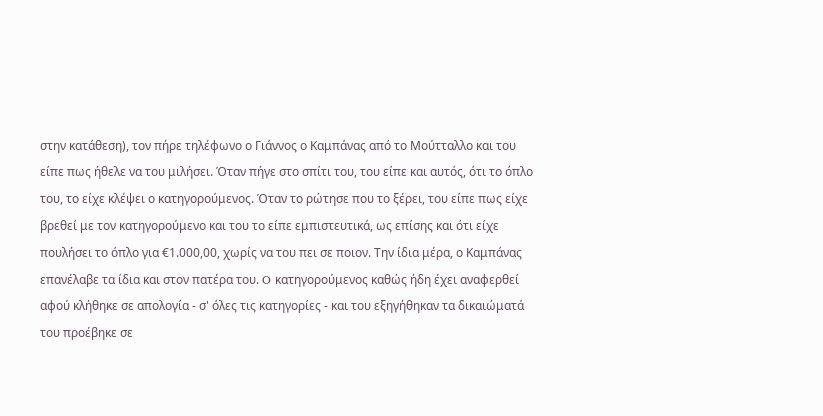στην κατάθεση), τον πήρε τηλέφωνο ο Γιάννος ο Καμπάνας από το Μούτταλλο και του είπε πως ήθελε να του μιλήσει. Όταν πήγε στο σπίτι του, του είπε και αυτός, ότι το όπλο του, το είχε κλέψει ο κατηγορούμενος. Όταν το ρώτησε που το ξέρει, του είπε πως είχε βρεθεί με τον κατηγορούμενο και του το είπε εμπιστευτικά, ως επίσης και ότι είχε πουλήσει το όπλο για €1.000,00, χωρίς να του πει σε ποιον. Την ίδια μέρα, ο Καμπάνας επανέλαβε τα ίδια και στον πατέρα του. O κατηγορούμενος καθώς ήδη έχει αναφερθεί αφού κλήθηκε σε απολογία - σ' όλες τις κατηγορίες - και του εξηγήθηκαν τα δικαιώματά του προέβηκε σε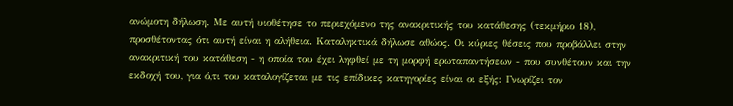ανώμοτη δήλωση. Με αυτή υιοθέτησε το περιεχόμενο της ανακριτικής του κατάθεσης (τεκμήριο 18), προσθέτοντας ότι αυτή είναι η αλήθεια. Καταληκτικά δήλωσε αθώος. Οι κύριες θέσεις που προβάλλει στην ανακριτική του κατάθεση - η οποία του έχει ληφθεί με τη μορφή ερωταπαντήσεων - που συνθέτουν και την εκδοχή του, για ό,τι του καταλογίζεται με τις επίδικες κατηγορίες είναι οι εξής: Γνωρίζει τον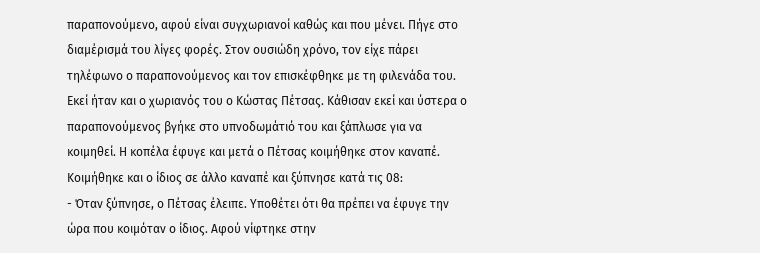παραπονούμενο, αφού είναι συγχωριανοί καθώς και που μένει. Πήγε στο διαμέρισμά του λίγες φορές. Στον ουσιώδη χρόνο, τον είχε πάρει τηλέφωνο ο παραπονούμενος και τον επισκέφθηκε με τη φιλενάδα του. Εκεί ήταν και ο χωριανός του ο Κώστας Πέτσας. Κάθισαν εκεί και ύστερα ο παραπονούμενος βγήκε στο υπνοδωμάτιό του και ξάπλωσε για να κοιμηθεί. Η κοπέλα έφυγε και μετά ο Πέτσας κοιμήθηκε στον καναπέ. Κοιμήθηκε και ο ίδιος σε άλλο καναπέ και ξύπνησε κατά τις 08:
- Όταν ξύπνησε, ο Πέτσας έλειπε. Υποθέτει ότι θα πρέπει να έφυγε την ώρα που κοιμόταν ο ίδιος. Αφού νίφτηκε στην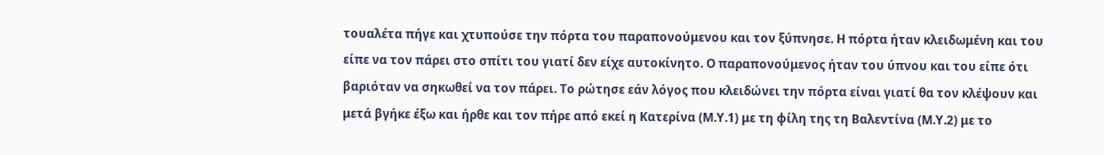τουαλέτα πήγε και χτυπούσε την πόρτα του παραπονούμενου και τον ξύπνησε. Η πόρτα ήταν κλειδωμένη και του είπε να τον πάρει στο σπίτι του γιατί δεν είχε αυτοκίνητο. Ο παραπονούμενος ήταν του ύπνου και του είπε ότι βαριόταν να σηκωθεί να τον πάρει. Το ρώτησε εάν λόγος που κλειδώνει την πόρτα είναι γιατί θα τον κλέψουν και μετά βγήκε έξω και ήρθε και τον πήρε από εκεί η Κατερίνα (Μ.Υ.1) με τη φίλη της τη Βαλεντίνα (Μ.Υ.2) με το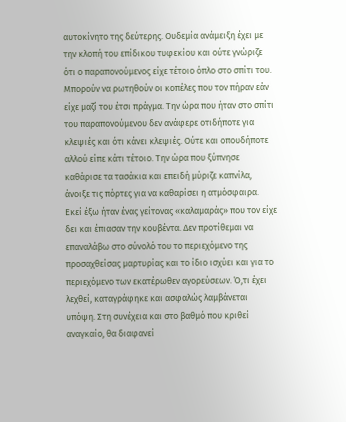αυτοκίνητο της δεύτερης. Ουδεμία ανάμειξη έχει με την κλοπή του επίδικου τυφεκίου και ούτε γνώριζε ότι ο παραπονούμενος είχε τέτοιο όπλο στο σπίτι του. Μπορούν να ρωτηθούν οι κοπέλες που τον πήραν εάν είχε μαζί του έτσι πράγμα. Την ώρα που ήταν στο σπίτι του παραπονούμενου δεν ανάφερε οτιδήποτε για κλεψιές και ότι κάνει κλεψιές. Ούτε και οπουδήποτε αλλού είπε κάτι τέτοιο. Την ώρα που ξύπνησε καθάρισε τα τασάκια και επειδή μύριζε καπνίλα, άνοιξε τις πόρτες για να καθαρίσει η ατμόσφαιρα. Εκεί έξω ήταν ένας γείτονας «καλαμαράς» που τον είχε δει και έπιασαν την κουβέντα. Δεν προτίθεμαι να επαναλάβω στο σύνολό του το περιεχόμενο της προσαχθείσας μαρτυρίας και το ίδιο ισχύει και για το περιεχόμενο των εκατέρωθεν αγορεύσεων. Ό,τι έχει λεχθεί, καταγράφηκε και ασφαλώς λαμβάνεται υπόψη. Στη συνέχεια και στο βαθμό που κριθεί αναγκαίο, θα διαφανεί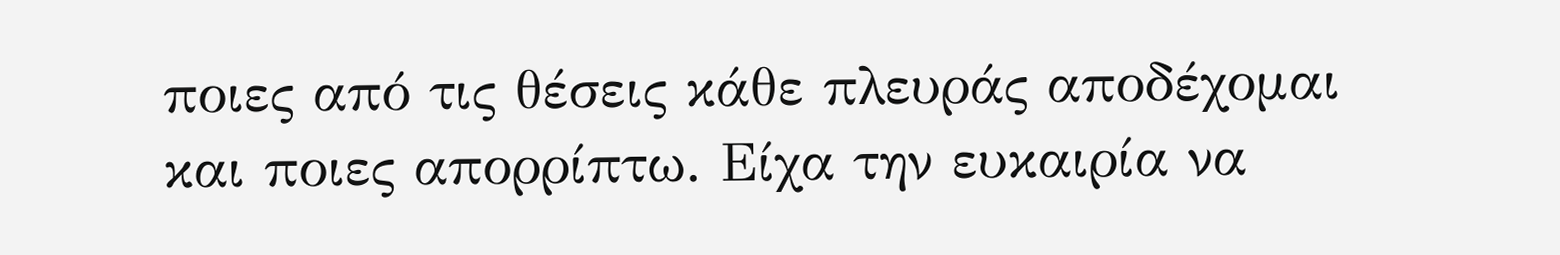ποιες από τις θέσεις κάθε πλευράς αποδέχομαι και ποιες απορρίπτω. Είχα την ευκαιρία να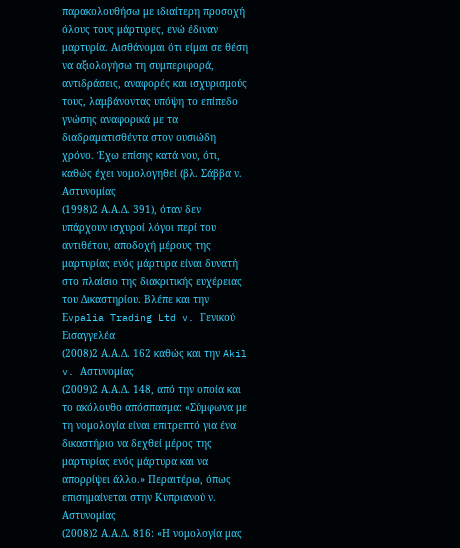παρακολουθήσω με ιδιαίτερη προσοχή όλους τους μάρτυρες, ενώ έδιναν μαρτυρία. Αισθάνομαι ότι είμαι σε θέση να αξιολογήσω τη συμπεριφορά, αντιδράσεις, αναφορές και ισχυρισμούς τους, λαμβάνοντας υπόψη το επίπεδο γνώσης αναφορικά με τα διαδραματισθέντα στον ουσιώδη χρόνο. Έχω επίσης κατά νου, ότι, καθώς έχει νομολογηθεί (βλ. Σάββα ν. Αστυνομίας
(1998)2 Α.Α.Δ. 391), όταν δεν υπάρχουν ισχυροί λόγοι περί του αντιθέτου, αποδοχή μέρους της μαρτυρίας ενός μάρτυρα είναι δυνατή στο πλαίσιο της διακριτικής ευχέρειας του Δικαστηρίου. Βλέπε και την Εvpalia Trading Ltd v. Γενικού Εισαγγελέα
(2008)2 Α.Α.Δ. 162 καθώς και την Akil v. Αστυνομίας
(2009)2 Α.Α.Δ. 148, από την οποία και το ακόλουθο απόσπασμα: «Σύμφωνα με τη νομολογία είναι επιτρεπτό για ένα δικαστήριο να δεχθεί μέρος της μαρτυρίας ενός μάρτυρα και να απορρίψει άλλο.» Περαιτέρω, όπως επισημαίνεται στην Κυπριανού ν. Αστυνομίας
(2008)2 Α.Α.Δ. 816: «Η νομολογία μας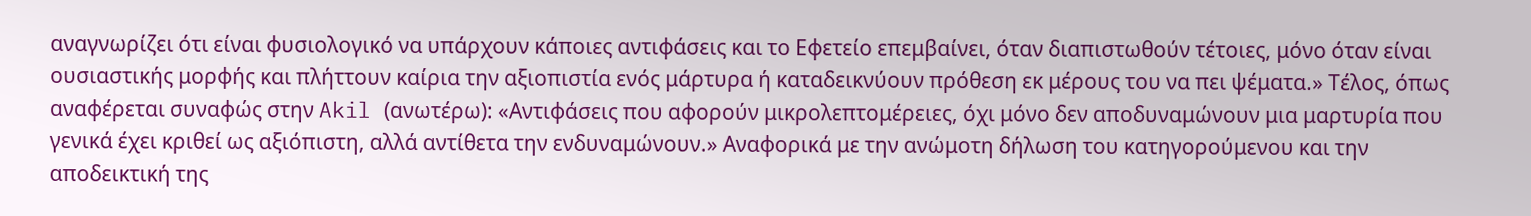αναγνωρίζει ότι είναι φυσιολογικό να υπάρχουν κάποιες αντιφάσεις και το Εφετείο επεμβαίνει, όταν διαπιστωθούν τέτοιες, μόνο όταν είναι ουσιαστικής μορφής και πλήττουν καίρια την αξιοπιστία ενός μάρτυρα ή καταδεικνύουν πρόθεση εκ μέρους του να πει ψέματα.» Τέλος, όπως αναφέρεται συναφώς στην Akil (ανωτέρω): «Αντιφάσεις που αφορούν μικρολεπτομέρειες, όχι μόνο δεν αποδυναμώνουν μια μαρτυρία που γενικά έχει κριθεί ως αξιόπιστη, αλλά αντίθετα την ενδυναμώνουν.» Αναφορικά με την ανώμοτη δήλωση του κατηγορούμενου και την αποδεικτική της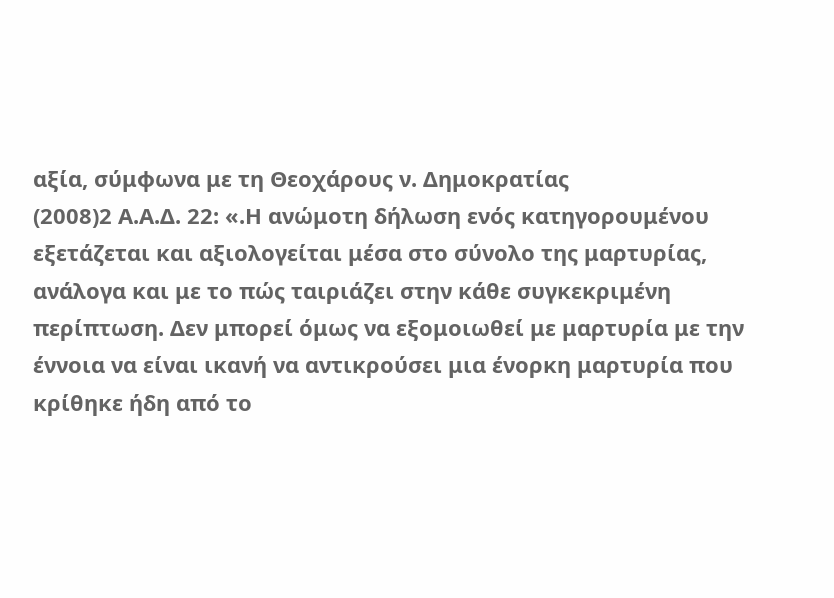αξία, σύμφωνα με τη Θεοχάρους ν. Δημοκρατίας
(2008)2 Α.Α.Δ. 22: «.Η ανώμοτη δήλωση ενός κατηγορουμένου εξετάζεται και αξιολογείται μέσα στο σύνολο της μαρτυρίας, ανάλογα και με το πώς ταιριάζει στην κάθε συγκεκριμένη περίπτωση. Δεν μπορεί όμως να εξομοιωθεί με μαρτυρία με την έννοια να είναι ικανή να αντικρούσει μια ένορκη μαρτυρία που κρίθηκε ήδη από το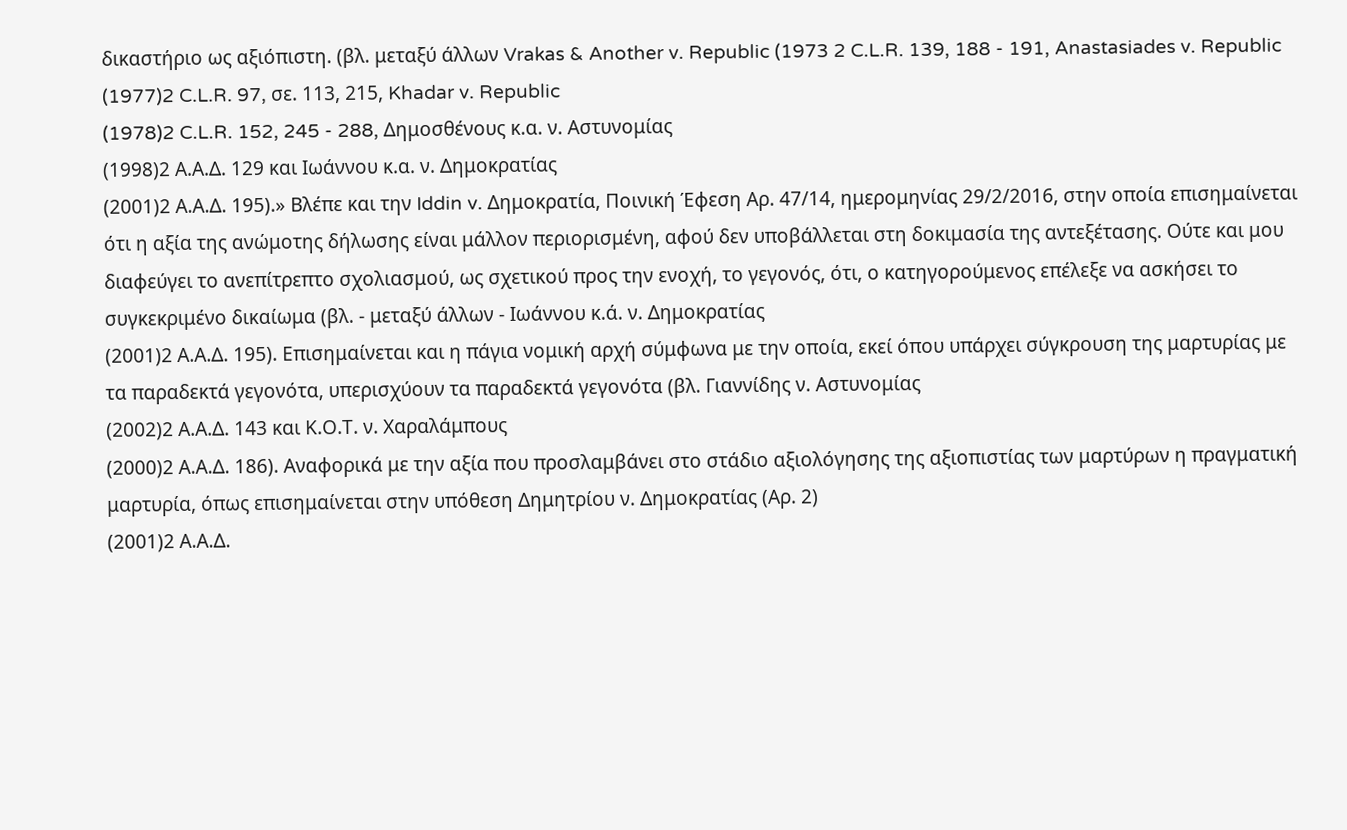δικαστήριο ως αξιόπιστη. (βλ. μεταξύ άλλων Vrakas & Another v. Republic (1973 2 C.L.R. 139, 188 - 191, Anastasiades v. Republic
(1977)2 C.L.R. 97, σε. 113, 215, Khadar v. Republic
(1978)2 C.L.R. 152, 245 - 288, Δημοσθένους κ.α. ν. Αστυνομίας
(1998)2 Α.Α.Δ. 129 και Ιωάννου κ.α. ν. Δημοκρατίας
(2001)2 Α.Α.Δ. 195).» Βλέπε και την Iddin v. Δημοκρατία, Ποινική Έφεση Αρ. 47/14, ημερομηνίας 29/2/2016, στην οποία επισημαίνεται ότι η αξία της ανώμοτης δήλωσης είναι μάλλον περιορισμένη, αφού δεν υποβάλλεται στη δοκιμασία της αντεξέτασης. Ούτε και μου διαφεύγει το ανεπίτρεπτο σχολιασμού, ως σχετικού προς την ενοχή, το γεγονός, ότι, ο κατηγορούμενος επέλεξε να ασκήσει το συγκεκριμένο δικαίωμα (βλ. - μεταξύ άλλων - Ιωάννου κ.ά. ν. Δημοκρατίας
(2001)2 Α.Α.Δ. 195). Επισημαίνεται και η πάγια νομική αρχή σύμφωνα με την οποία, εκεί όπου υπάρχει σύγκρουση της μαρτυρίας με τα παραδεκτά γεγονότα, υπερισχύουν τα παραδεκτά γεγονότα (βλ. Γιαννίδης ν. Αστυνομίας
(2002)2 Α.Α.Δ. 143 και Κ.Ο.Τ. ν. Χαραλάμπους
(2000)2 Α.Α.Δ. 186). Αναφορικά με την αξία που προσλαμβάνει στο στάδιο αξιολόγησης της αξιοπιστίας των μαρτύρων η πραγματική μαρτυρία, όπως επισημαίνεται στην υπόθεση Δημητρίου ν. Δημοκρατίας (Αρ. 2)
(2001)2 Α.Α.Δ.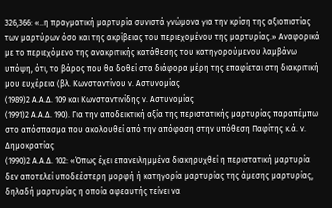326,366: «..η πραγματική μαρτυρία συνιστά γνώμονα για την κρίση της αξιοπιστίας των μαρτύρων όσο και της ακρίβειας του περιεχομένου της μαρτυρίας.» Αναφορικά με το περιεχόμενο της ανακριτικής κατάθεσης του κατηγορούμενου λαμβάνω υπόψη, ότι, το βάρος που θα δοθεί στα διάφορα μέρη της επαφίεται στη διακριτική μου ευχέρεια (βλ. Κωνσταντίνου ν. Αστυνομίας
(1989)2 Α.Α.Δ. 109 και Κωνσταντινίδης ν. Αστυνομίας
(1991)2 Α.Α.Δ. 190). Για την αποδεικτική αξία της περιστατικής μαρτυρίας παραπέμπω στο απόσπασμα που ακολουθεί από την απόφαση στην υπόθεση Παφίτης κ.ά. ν. Δημοκρατίας
(1990)2 Α.Α.Δ. 102: «Όπως έχει επανειλημμένα διακηρυχθεί η περιστατική μαρτυρία δεν αποτελεί υποδεέστερη μορφή ή κατηγορία μαρτυρίας της άμεσης μαρτυρίας, δηλαδή μαρτυρίας η οποία αφεαυτής τείνει να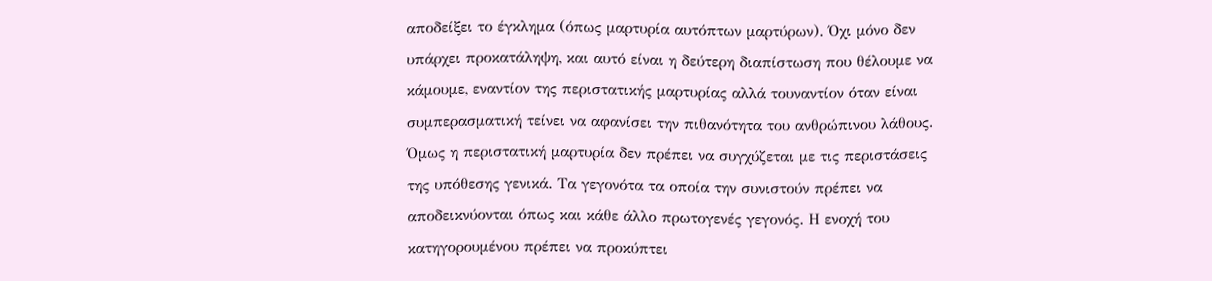αποδείξει το έγκλημα (όπως μαρτυρία αυτόπτων μαρτύρων). Όχι μόνο δεν υπάρχει προκατάληψη, και αυτό είναι η δεύτερη διαπίστωση που θέλουμε να κάμουμε, εναντίον της περιστατικής μαρτυρίας αλλά τουναντίον όταν είναι συμπερασματική τείνει να αφανίσει την πιθανότητα του ανθρώπινου λάθους. Όμως η περιστατική μαρτυρία δεν πρέπει να συγχύζεται με τις περιστάσεις της υπόθεσης γενικά. Τα γεγονότα τα οποία την συνιστούν πρέπει να αποδεικνύονται όπως και κάθε άλλο πρωτογενές γεγονός. Η ενοχή του κατηγορουμένου πρέπει να προκύπτει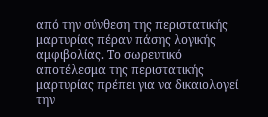από την σύνθεση της περιστατικής μαρτυρίας πέραν πάσης λογικής αμφιβολίας. Το σωρευτικό αποτέλεσμα της περιστατικής μαρτυρίας πρέπει για να δικαιολογεί την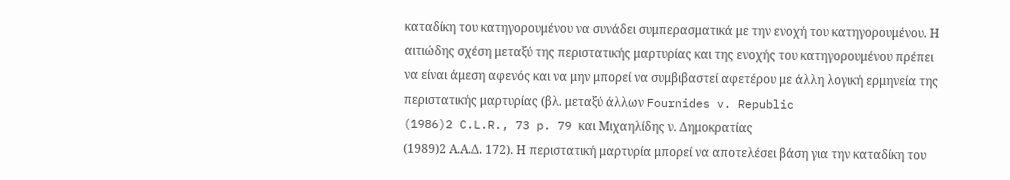καταδίκη του κατηγορουμένου να συνάδει συμπερασματικά με την ενοχή του κατηγορουμένου. Η αιτιώδης σχέση μεταξύ της περιστατικής μαρτυρίας και της ενοχής του κατηγορουμένου πρέπει να είναι άμεση αφενός και να μην μπορεί να συμβιβαστεί αφετέρου με άλλη λογική ερμηνεία της περιστατικής μαρτυρίας (βλ. μεταξύ άλλων Fournides v. Republic
(1986)2 C.L.R., 73 p. 79 και Μιχαηλίδης ν. Δημοκρατίας
(1989)2 Α.Α.Δ. 172). Η περιστατική μαρτυρία μπορεί να αποτελέσει βάση για την καταδίκη του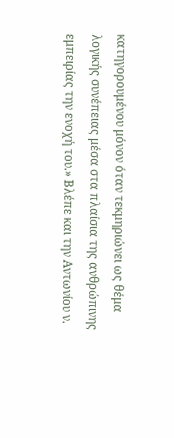κατηγορουμένου μόνον όταν τεκμηριώνει ως θέμα λογικής συνέπειας μέσα στα πλαίσια της ανθρώπινης εμπειρίας την ενοχή του.» Βλέπε και την Αντωνίου ν.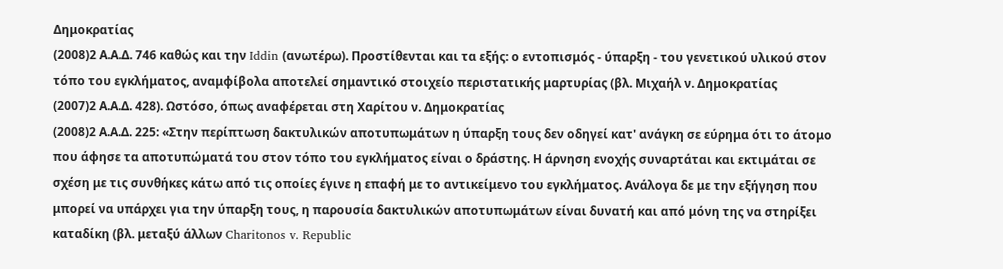Δημοκρατίας
(2008)2 Α.Α.Δ. 746 καθώς και την Iddin (ανωτέρω). Προστίθενται και τα εξής: ο εντοπισμός - ύπαρξη - του γενετικού υλικού στον τόπο του εγκλήματος, αναμφίβολα αποτελεί σημαντικό στοιχείο περιστατικής μαρτυρίας (βλ. Μιχαήλ ν. Δημοκρατίας
(2007)2 Α.Α.Δ. 428). Ωστόσο, όπως αναφέρεται στη Χαρίτου ν. Δημοκρατίας
(2008)2 Α.Α.Δ. 225: «Στην περίπτωση δακτυλικών αποτυπωμάτων η ύπαρξη τους δεν οδηγεί κατ' ανάγκη σε εύρημα ότι το άτομο που άφησε τα αποτυπώματά του στον τόπο του εγκλήματος είναι ο δράστης. Η άρνηση ενοχής συναρτάται και εκτιμάται σε σχέση με τις συνθήκες κάτω από τις οποίες έγινε η επαφή με το αντικείμενο του εγκλήματος. Ανάλογα δε με την εξήγηση που μπορεί να υπάρχει για την ύπαρξη τους, η παρουσία δακτυλικών αποτυπωμάτων είναι δυνατή και από μόνη της να στηρίξει καταδίκη (βλ. μεταξύ άλλων Charitonos v. Republic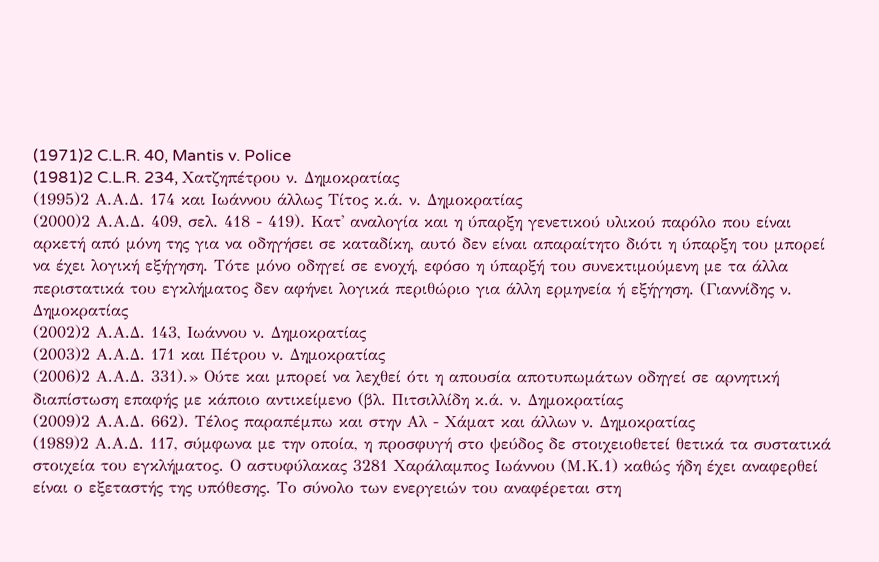(1971)2 C.L.R. 40, Mantis v. Police
(1981)2 C.L.R. 234, Χατζηπέτρου ν. Δημοκρατίας
(1995)2 Α.Α.Δ. 174 και Ιωάννου άλλως Τίτος κ.ά. ν. Δημοκρατίας
(2000)2 Α.Α.Δ. 409, σελ. 418 - 419). Κατ' αναλογία και η ύπαρξη γενετικού υλικού παρόλο που είναι αρκετή από μόνη της για να οδηγήσει σε καταδίκη, αυτό δεν είναι απαραίτητο διότι η ύπαρξη του μπορεί να έχει λογική εξήγηση. Τότε μόνο οδηγεί σε ενοχή, εφόσο η ύπαρξή του συνεκτιμούμενη με τα άλλα περιστατικά του εγκλήματος δεν αφήνει λογικά περιθώριο για άλλη ερμηνεία ή εξήγηση. (Γιαννίδης ν. Δημοκρατίας
(2002)2 Α.Α.Δ. 143, Ιωάννου ν. Δημοκρατίας
(2003)2 Α.Α.Δ. 171 και Πέτρου ν. Δημοκρατίας
(2006)2 Α.Α.Δ. 331).» Ούτε και μπορεί να λεχθεί ότι η απουσία αποτυπωμάτων οδηγεί σε αρνητική διαπίστωση επαφής με κάποιο αντικείμενο (βλ. Πιτσιλλίδη κ.ά. ν. Δημοκρατίας
(2009)2 Α.Α.Δ. 662). Τέλος παραπέμπω και στην Αλ - Χάματ και άλλων ν. Δημοκρατίας
(1989)2 Α.Α.Δ. 117, σύμφωνα με την οποία, η προσφυγή στο ψεύδος δε στοιχειοθετεί θετικά τα συστατικά στοιχεία του εγκλήματος. Ο αστυφύλακας 3281 Χαράλαμπος Ιωάννου (Μ.Κ.1) καθώς ήδη έχει αναφερθεί είναι ο εξεταστής της υπόθεσης. Το σύνολο των ενεργειών του αναφέρεται στη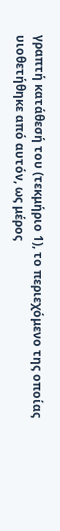γραπτή κατάθεσή του (τεκμήριο 1), το περιεχόμενο της οποίας υιοθετήθηκε από αυτόν, ως μέρος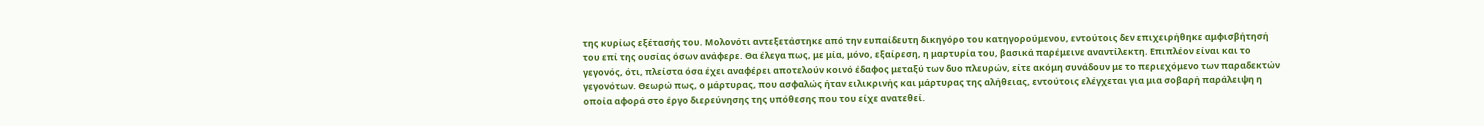της κυρίως εξέτασής του. Μολονότι αντεξετάστηκε από την ευπαίδευτη δικηγόρο του κατηγορούμενου, εντούτοις δεν επιχειρήθηκε αμφισβήτησή του επί της ουσίας όσων ανάφερε. Θα έλεγα πως, με μία, μόνο, εξαίρεση, η μαρτυρία του, βασικά παρέμεινε αναντίλεκτη. Επιπλέον είναι και το γεγονός, ότι, πλείστα όσα έχει αναφέρει αποτελούν κοινό έδαφος μεταξύ των δυο πλευρών, είτε ακόμη συνάδουν με το περιεχόμενο των παραδεκτών γεγονότων. Θεωρώ πως, ο μάρτυρας, που ασφαλώς ήταν ειλικρινής και μάρτυρας της αλήθειας, εντούτοις ελέγχεται για μια σοβαρή παράλειψη η οποία αφορά στο έργο διερεύνησης της υπόθεσης που του είχε ανατεθεί.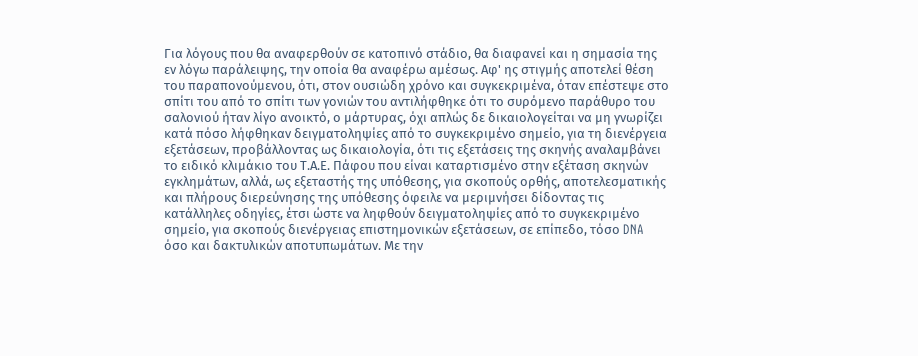Για λόγους που θα αναφερθούν σε κατοπινό στάδιο, θα διαφανεί και η σημασία της εν λόγω παράλειψης, την οποία θα αναφέρω αμέσως. Αφ' ης στιγμής αποτελεί θέση του παραπονούμενου, ότι, στον ουσιώδη χρόνο και συγκεκριμένα, όταν επέστεψε στο σπίτι του από το σπίτι των γονιών του αντιλήφθηκε ότι το συρόμενο παράθυρο του σαλονιού ήταν λίγο ανοικτό, ο μάρτυρας, όχι απλώς δε δικαιολογείται να μη γνωρίζει κατά πόσο λήφθηκαν δειγματοληψίες από το συγκεκριμένο σημείο, για τη διενέργεια εξετάσεων, προβάλλοντας ως δικαιολογία, ότι τις εξετάσεις της σκηνής αναλαμβάνει το ειδικό κλιμάκιο του Τ.Α.Ε. Πάφου που είναι καταρτισμένο στην εξέταση σκηνών εγκλημάτων, αλλά, ως εξεταστής της υπόθεσης, για σκοπούς ορθής, αποτελεσματικής και πλήρους διερεύνησης της υπόθεσης όφειλε να μεριμνήσει δίδοντας τις κατάλληλες οδηγίες, έτσι ώστε να ληφθούν δειγματοληψίες από το συγκεκριμένο σημείο, για σκοπούς διενέργειας επιστημονικών εξετάσεων, σε επίπεδο, τόσο DNA όσο και δακτυλικών αποτυπωμάτων. Με την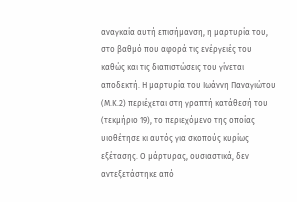αναγκαία αυτή επισήμανση, η μαρτυρία του, στο βαθμό που αφορά τις ενέργειές του καθώς και τις διαπιστώσεις του γίνεται αποδεκτή. Η μαρτυρία του Ιωάννη Παναγιώτου (Μ.Κ.2) περιέχεται στη γραπτή κατάθεσή του (τεκμήριο 19), το περιεχόμενο της οποίας υιοθέτησε κι αυτός για σκοπούς κυρίως εξέτασης. Ο μάρτυρας, ουσιαστικά, δεν αντεξετάστηκε από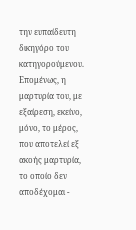την ευπαίδευτη δικηγόρο του κατηγορούμενου. Επομένως, η μαρτυρία του, με εξαίρεση, εκείνο, μόνο, το μέρος, που αποτελεί εξ ακοής μαρτυρία, το οποίο δεν αποδέχομαι -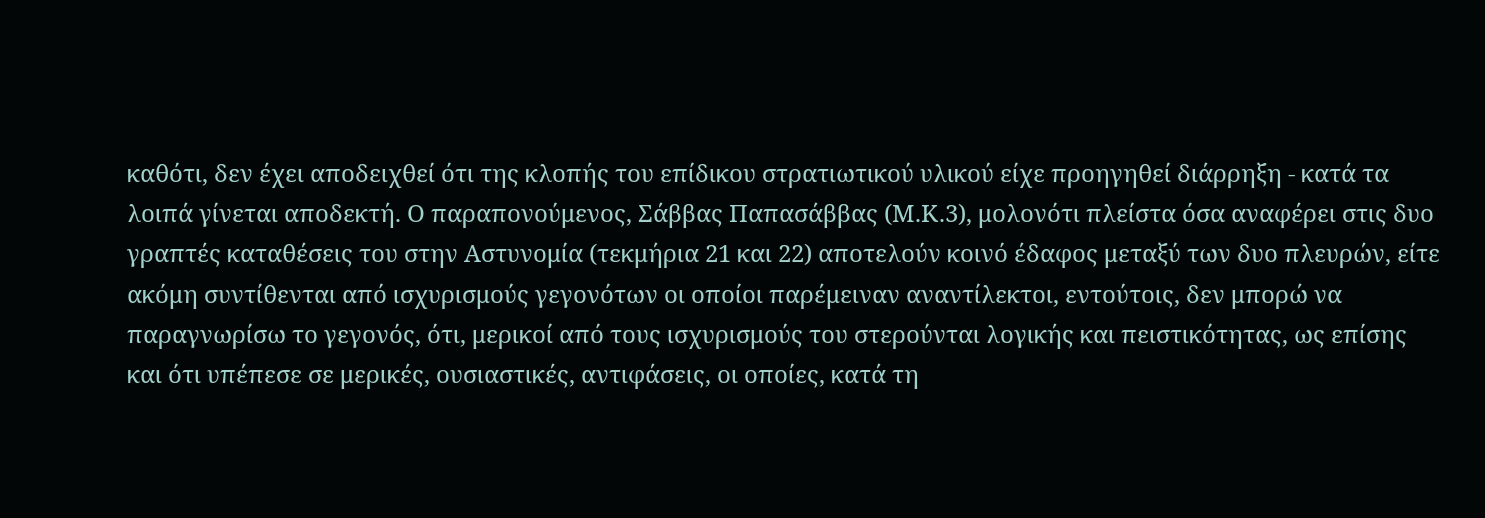καθότι, δεν έχει αποδειχθεί ότι της κλοπής του επίδικου στρατιωτικού υλικού είχε προηγηθεί διάρρηξη - κατά τα λοιπά γίνεται αποδεκτή. Ο παραπονούμενος, Σάββας Παπασάββας (Μ.Κ.3), μολονότι πλείστα όσα αναφέρει στις δυο γραπτές καταθέσεις του στην Αστυνομία (τεκμήρια 21 και 22) αποτελούν κοινό έδαφος μεταξύ των δυο πλευρών, είτε ακόμη συντίθενται από ισχυρισμούς γεγονότων οι οποίοι παρέμειναν αναντίλεκτοι, εντούτοις, δεν μπορώ να παραγνωρίσω το γεγονός, ότι, μερικοί από τους ισχυρισμούς του στερούνται λογικής και πειστικότητας, ως επίσης και ότι υπέπεσε σε μερικές, ουσιαστικές, αντιφάσεις, οι οποίες, κατά τη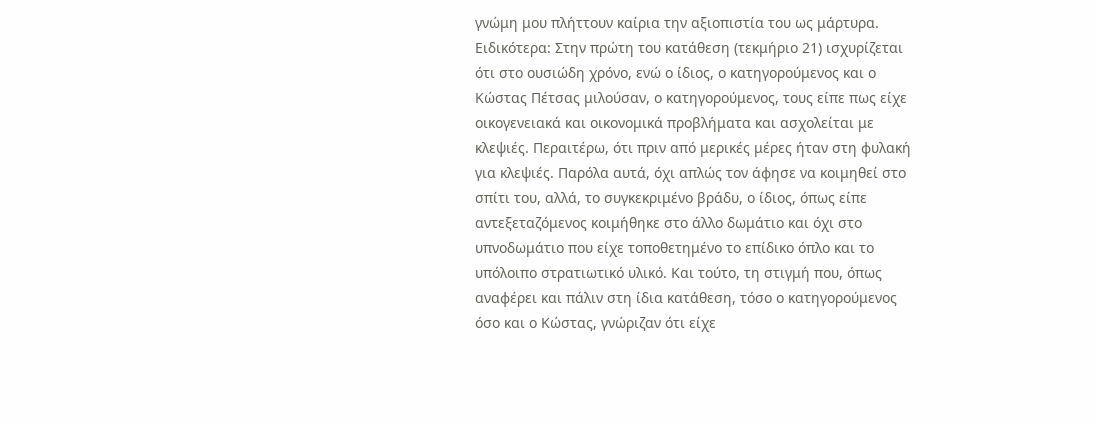γνώμη μου πλήττουν καίρια την αξιοπιστία του ως μάρτυρα. Ειδικότερα: Στην πρώτη του κατάθεση (τεκμήριο 21) ισχυρίζεται ότι στο ουσιώδη χρόνο, ενώ ο ίδιος, ο κατηγορούμενος και ο Κώστας Πέτσας μιλούσαν, ο κατηγορούμενος, τους είπε πως είχε οικογενειακά και οικονομικά προβλήματα και ασχολείται με κλεψιές. Περαιτέρω, ότι πριν από μερικές μέρες ήταν στη φυλακή για κλεψιές. Παρόλα αυτά, όχι απλώς τον άφησε να κοιμηθεί στο σπίτι του, αλλά, το συγκεκριμένο βράδυ, ο ίδιος, όπως είπε αντεξεταζόμενος κοιμήθηκε στο άλλο δωμάτιο και όχι στο υπνοδωμάτιο που είχε τοποθετημένο το επίδικο όπλο και το υπόλοιπο στρατιωτικό υλικό. Και τούτο, τη στιγμή που, όπως αναφέρει και πάλιν στη ίδια κατάθεση, τόσο ο κατηγορούμενος όσο και ο Κώστας, γνώριζαν ότι είχε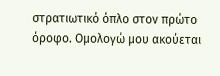στρατιωτικό όπλο στον πρώτο όροφο. Ομολογώ μου ακούεται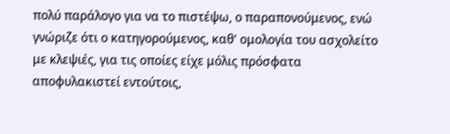πολύ παράλογο για να το πιστέψω, ο παραπονούμενος, ενώ γνώριζε ότι ο κατηγορούμενος, καθ' ομολογία του ασχολείτο με κλεψιές, για τις οποίες είχε μόλις πρόσφατα αποφυλακιστεί εντούτοις,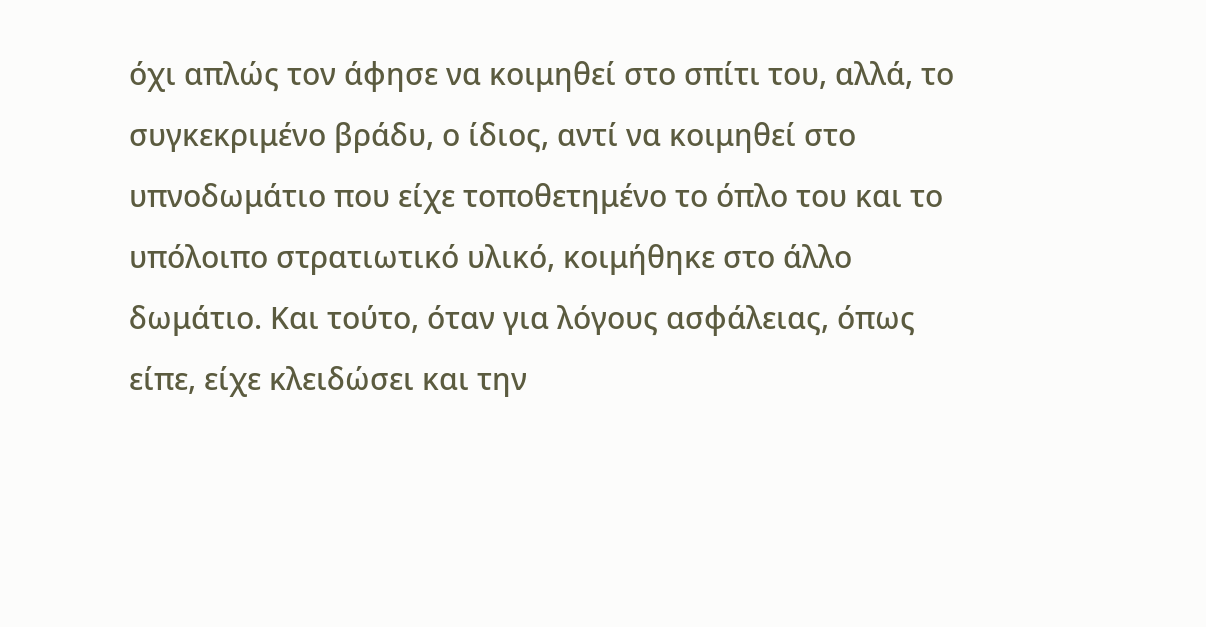όχι απλώς τον άφησε να κοιμηθεί στο σπίτι του, αλλά, το συγκεκριμένο βράδυ, ο ίδιος, αντί να κοιμηθεί στο υπνοδωμάτιο που είχε τοποθετημένο το όπλο του και το υπόλοιπο στρατιωτικό υλικό, κοιμήθηκε στο άλλο δωμάτιο. Και τούτο, όταν για λόγους ασφάλειας, όπως είπε, είχε κλειδώσει και την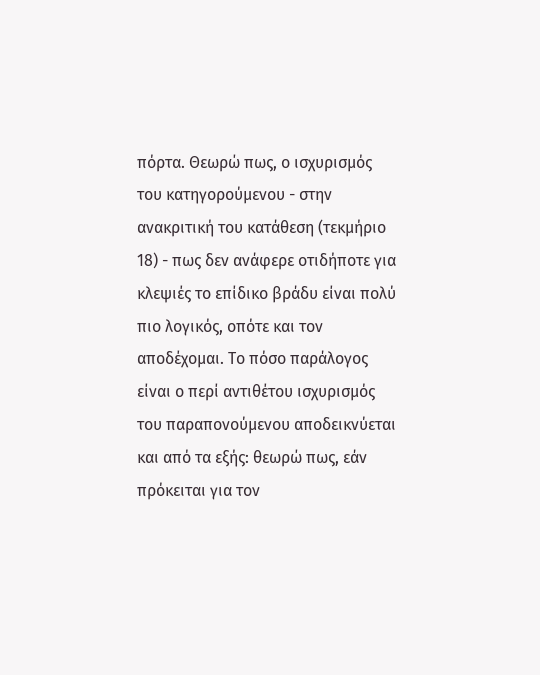πόρτα. Θεωρώ πως, ο ισχυρισμός του κατηγορούμενου - στην ανακριτική του κατάθεση (τεκμήριο 18) - πως δεν ανάφερε οτιδήποτε για κλεψιές το επίδικο βράδυ είναι πολύ πιο λογικός, οπότε και τον αποδέχομαι. Το πόσο παράλογος είναι ο περί αντιθέτου ισχυρισμός του παραπονούμενου αποδεικνύεται και από τα εξής: θεωρώ πως, εάν πρόκειται για τον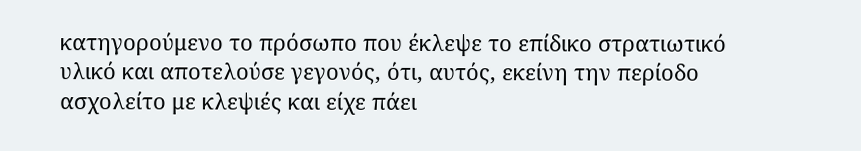κατηγορούμενο το πρόσωπο που έκλεψε το επίδικο στρατιωτικό υλικό και αποτελούσε γεγονός, ότι, αυτός, εκείνη την περίοδο ασχολείτο με κλεψιές και είχε πάει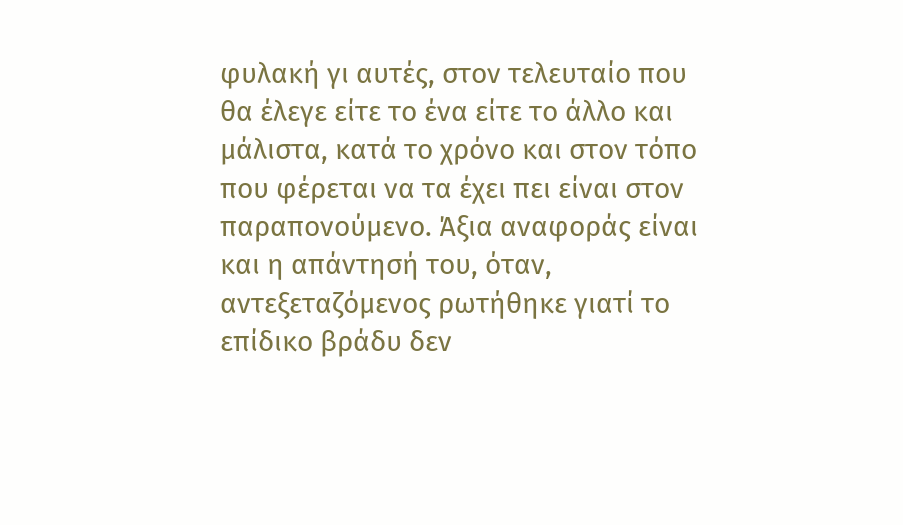φυλακή γι αυτές, στον τελευταίο που θα έλεγε είτε το ένα είτε το άλλο και μάλιστα, κατά το χρόνο και στον τόπο που φέρεται να τα έχει πει είναι στον παραπονούμενο. Άξια αναφοράς είναι και η απάντησή του, όταν, αντεξεταζόμενος ρωτήθηκε γιατί το επίδικο βράδυ δεν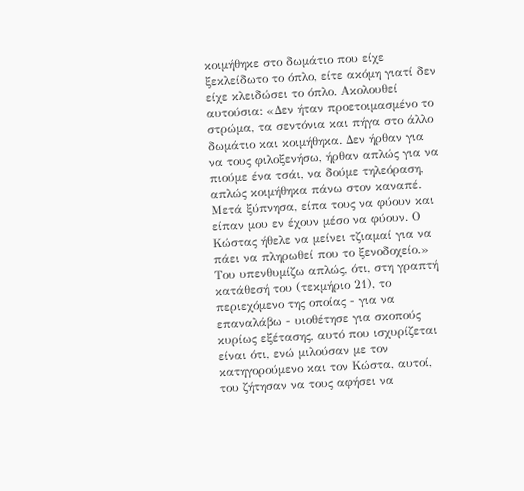κοιμήθηκε στο δωμάτιο που είχε ξεκλείδωτο το όπλο, είτε ακόμη γιατί δεν είχε κλειδώσει το όπλο. Ακολουθεί αυτούσια: «Δεν ήταν προετοιμασμένο το στρώμα, τα σεντόνια και πήγα στο άλλο δωμάτιο και κοιμήθηκα. Δεν ήρθαν για να τους φιλοξενήσω, ήρθαν απλώς για να πιούμε ένα τσάι, να δούμε τηλεόραση, απλώς κοιμήθηκα πάνω στον καναπέ. Μετά ξύπνησα, είπα τους να φύουν και είπαν μου εν έχουν μέσο να φύουν. Ο Κώστας ήθελε να μείνει τζιαμαί για να πάει να πληρωθεί που το ξενοδοχείο.» Του υπενθυμίζω απλώς, ότι, στη γραπτή κατάθεσή του (τεκμήριο 21), το περιεχόμενο της οποίας - για να επαναλάβω - υιοθέτησε για σκοπούς κυρίως εξέτασης, αυτό που ισχυρίζεται είναι ότι, ενώ μιλούσαν με τον κατηγορούμενο και τον Κώστα, αυτοί, του ζήτησαν να τους αφήσει να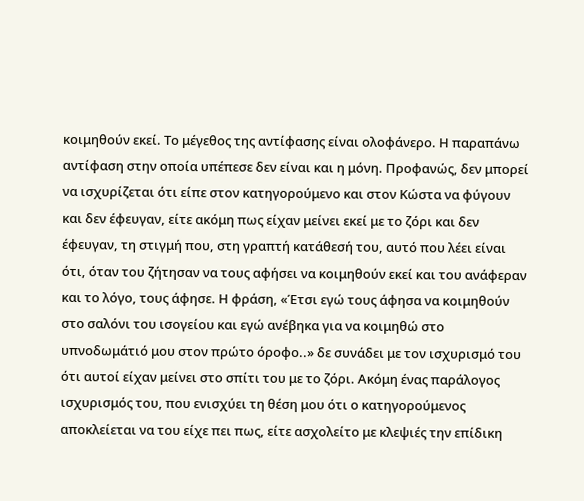κοιμηθούν εκεί. Το μέγεθος της αντίφασης είναι ολοφάνερο. Η παραπάνω αντίφαση στην οποία υπέπεσε δεν είναι και η μόνη. Προφανώς, δεν μπορεί να ισχυρίζεται ότι είπε στον κατηγορούμενο και στον Κώστα να φύγουν και δεν έφευγαν, είτε ακόμη πως είχαν μείνει εκεί με το ζόρι και δεν έφευγαν, τη στιγμή που, στη γραπτή κατάθεσή του, αυτό που λέει είναι ότι, όταν του ζήτησαν να τους αφήσει να κοιμηθούν εκεί και του ανάφεραν και το λόγο, τους άφησε. Η φράση, «Έτσι εγώ τους άφησα να κοιμηθούν στο σαλόνι του ισογείου και εγώ ανέβηκα για να κοιμηθώ στο υπνοδωμάτιό μου στον πρώτο όροφο..» δε συνάδει με τον ισχυρισμό του ότι αυτοί είχαν μείνει στο σπίτι του με το ζόρι. Ακόμη ένας παράλογος ισχυρισμός του, που ενισχύει τη θέση μου ότι ο κατηγορούμενος αποκλείεται να του είχε πει πως, είτε ασχολείτο με κλεψιές την επίδικη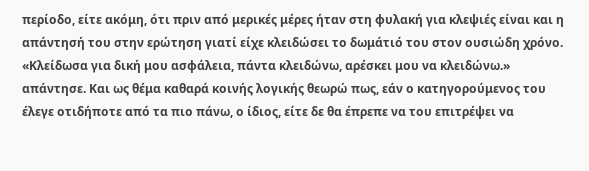περίοδο, είτε ακόμη, ότι πριν από μερικές μέρες ήταν στη φυλακή για κλεψιές είναι και η απάντησή του στην ερώτηση γιατί είχε κλειδώσει το δωμάτιό του στον ουσιώδη χρόνο. «Κλείδωσα για δική μου ασφάλεια, πάντα κλειδώνω, αρέσκει μου να κλειδώνω.» απάντησε. Και ως θέμα καθαρά κοινής λογικής θεωρώ πως, εάν ο κατηγορούμενος του έλεγε οτιδήποτε από τα πιο πάνω, ο ίδιος, είτε δε θα έπρεπε να του επιτρέψει να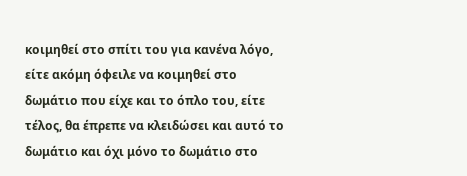κοιμηθεί στο σπίτι του για κανένα λόγο, είτε ακόμη όφειλε να κοιμηθεί στο δωμάτιο που είχε και το όπλο του, είτε τέλος, θα έπρεπε να κλειδώσει και αυτό το δωμάτιο και όχι μόνο το δωμάτιο στο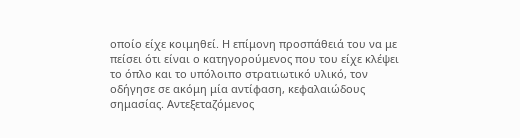οποίο είχε κοιμηθεί. Η επίμονη προσπάθειά του να με πείσει ότι είναι ο κατηγορούμενος που του είχε κλέψει το όπλο και το υπόλοιπο στρατιωτικό υλικό, τον οδήγησε σε ακόμη μία αντίφαση, κεφαλαιώδους σημασίας. Αντεξεταζόμενος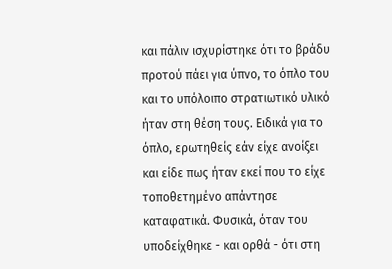και πάλιν ισχυρίστηκε ότι το βράδυ προτού πάει για ύπνο, το όπλο του και το υπόλοιπο στρατιωτικό υλικό ήταν στη θέση τους. Ειδικά για το όπλο, ερωτηθείς εάν είχε ανοίξει και είδε πως ήταν εκεί που το είχε τοποθετημένο απάντησε καταφατικά. Φυσικά, όταν του υποδείχθηκε - και ορθά - ότι στη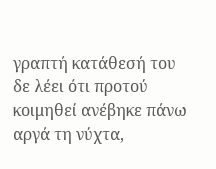γραπτή κατάθεσή του δε λέει ότι προτού κοιμηθεί ανέβηκε πάνω αργά τη νύχτα,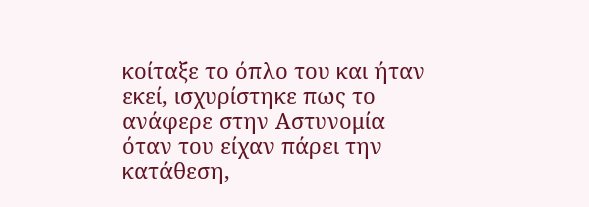κοίταξε το όπλο του και ήταν εκεί, ισχυρίστηκε πως το ανάφερε στην Αστυνομία όταν του είχαν πάρει την κατάθεση,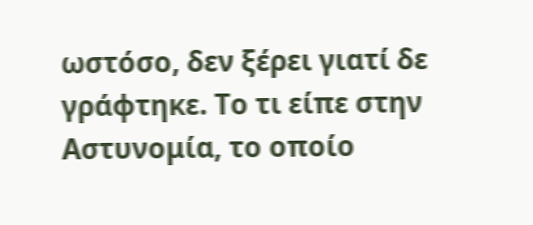ωστόσο, δεν ξέρει γιατί δε γράφτηκε. Το τι είπε στην Αστυνομία, το οποίο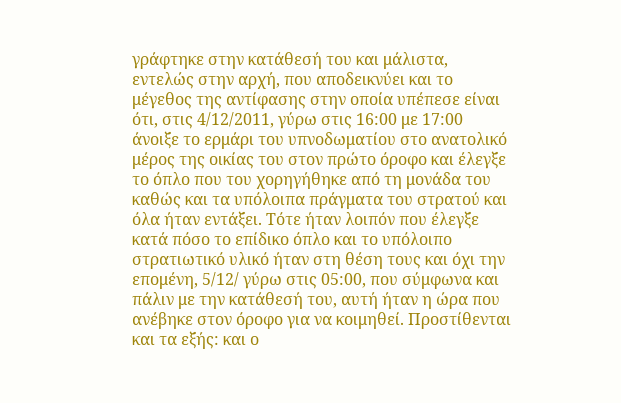γράφτηκε στην κατάθεσή του και μάλιστα, εντελώς στην αρχή, που αποδεικνύει και το μέγεθος της αντίφασης στην οποία υπέπεσε είναι ότι, στις 4/12/2011, γύρω στις 16:00 με 17:00 άνοιξε το ερμάρι του υπνοδωματίου στο ανατολικό μέρος της οικίας του στον πρώτο όροφο και έλεγξε το όπλο που του χορηγήθηκε από τη μονάδα του καθώς και τα υπόλοιπα πράγματα του στρατού και όλα ήταν εντάξει. Τότε ήταν λοιπόν που έλεγξε κατά πόσο το επίδικο όπλο και το υπόλοιπο στρατιωτικό υλικό ήταν στη θέση τους και όχι την επομένη, 5/12/ γύρω στις 05:00, που σύμφωνα και πάλιν με την κατάθεσή του, αυτή ήταν η ώρα που ανέβηκε στον όροφο για να κοιμηθεί. Προστίθενται και τα εξής: και ο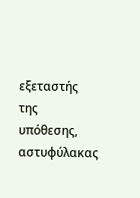εξεταστής της υπόθεσης, αστυφύλακας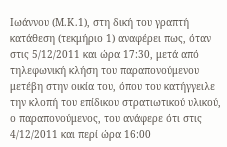Ιωάννου (Μ.Κ.1), στη δική του γραπτή κατάθεση (τεκμήριο 1) αναφέρει πως, όταν στις 5/12/2011 και ώρα 17:30, μετά από τηλεφωνική κλήση του παραπονούμενου μετέβη στην οικία του, όπου του κατήγγειλε την κλοπή του επίδικου στρατιωτικού υλικού, ο παραπονούμενος, του ανάφερε ότι στις 4/12/2011 και περί ώρα 16:00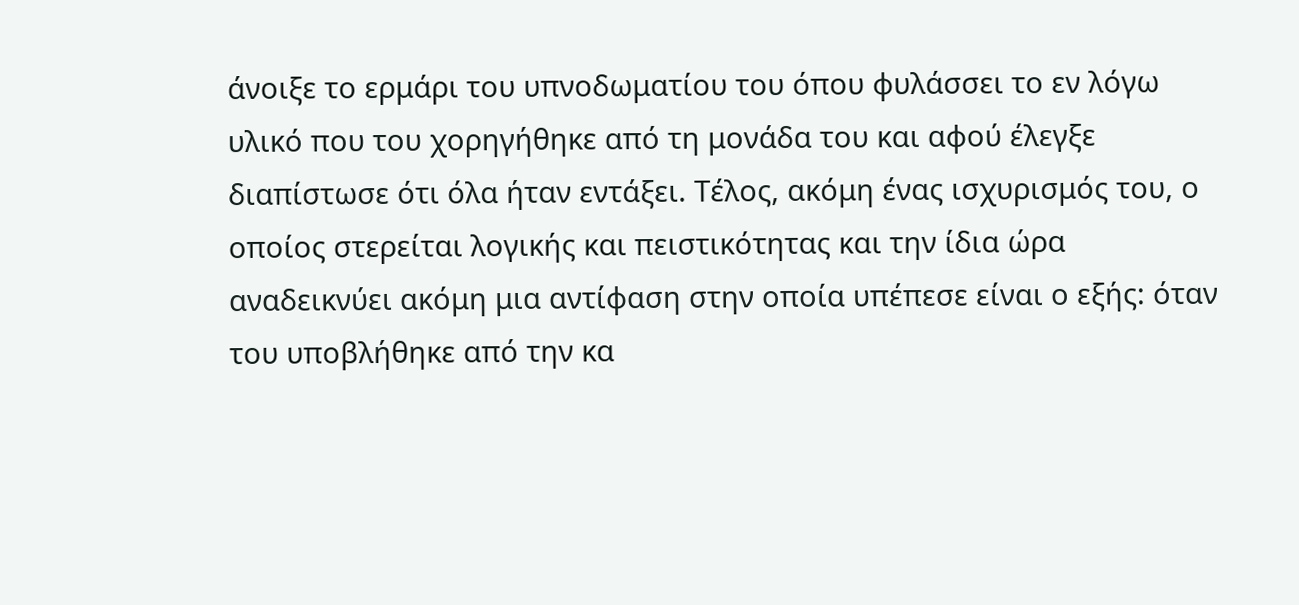άνοιξε το ερμάρι του υπνοδωματίου του όπου φυλάσσει το εν λόγω υλικό που του χορηγήθηκε από τη μονάδα του και αφού έλεγξε διαπίστωσε ότι όλα ήταν εντάξει. Τέλος, ακόμη ένας ισχυρισμός του, ο οποίος στερείται λογικής και πειστικότητας και την ίδια ώρα αναδεικνύει ακόμη μια αντίφαση στην οποία υπέπεσε είναι ο εξής: όταν του υποβλήθηκε από την κα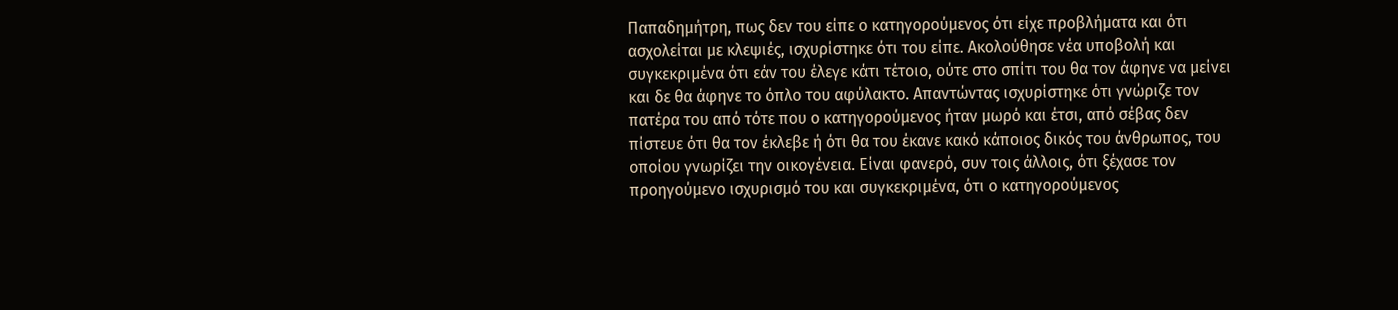Παπαδημήτρη, πως δεν του είπε ο κατηγορούμενος ότι είχε προβλήματα και ότι ασχολείται με κλεψιές, ισχυρίστηκε ότι του είπε. Ακολούθησε νέα υποβολή και συγκεκριμένα ότι εάν του έλεγε κάτι τέτοιο, ούτε στο σπίτι του θα τον άφηνε να μείνει και δε θα άφηνε το όπλο του αφύλακτο. Απαντώντας ισχυρίστηκε ότι γνώριζε τον πατέρα του από τότε που ο κατηγορούμενος ήταν μωρό και έτσι, από σέβας δεν πίστευε ότι θα τον έκλεβε ή ότι θα του έκανε κακό κάποιος δικός του άνθρωπος, του οποίου γνωρίζει την οικογένεια. Είναι φανερό, συν τοις άλλοις, ότι ξέχασε τον προηγούμενο ισχυρισμό του και συγκεκριμένα, ότι ο κατηγορούμενος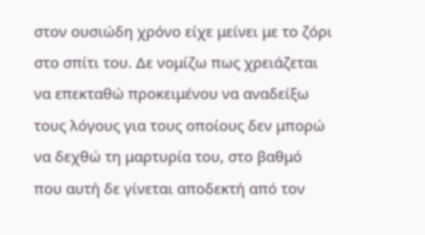στον ουσιώδη χρόνο είχε μείνει με το ζόρι στο σπίτι του. Δε νομίζω πως χρειάζεται να επεκταθώ προκειμένου να αναδείξω τους λόγους για τους οποίους δεν μπορώ να δεχθώ τη μαρτυρία του, στο βαθμό που αυτή δε γίνεται αποδεκτή από τον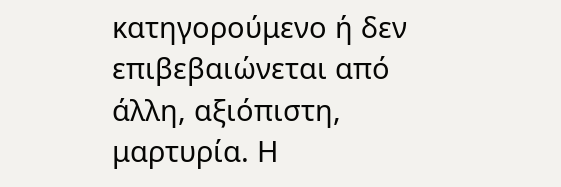κατηγορούμενο ή δεν επιβεβαιώνεται από άλλη, αξιόπιστη, μαρτυρία. Η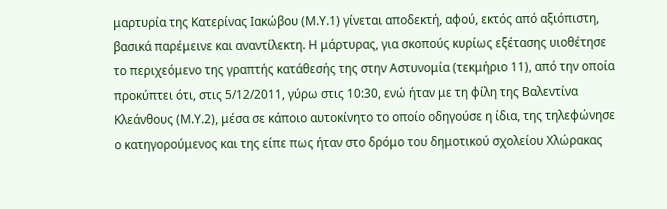μαρτυρία της Κατερίνας Ιακώβου (Μ.Υ.1) γίνεται αποδεκτή, αφού, εκτός από αξιόπιστη, βασικά παρέμεινε και αναντίλεκτη. Η μάρτυρας, για σκοπούς κυρίως εξέτασης υιοθέτησε το περιχεόμενο της γραπτής κατάθεσής της στην Αστυνομία (τεκμήριο 11), από την οποία προκύπτει ότι, στις 5/12/2011, γύρω στις 10:30, ενώ ήταν με τη φίλη της Βαλεντίνα Κλεάνθους (Μ.Υ.2), μέσα σε κάποιο αυτοκίνητο το οποίο οδηγούσε η ίδια, της τηλεφώνησε ο κατηγορούμενος και της είπε πως ήταν στο δρόμο του δημοτικού σχολείου Χλώρακας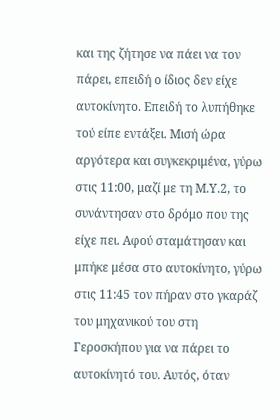και της ζήτησε να πάει να τον πάρει, επειδή ο ίδιος δεν είχε αυτοκίνητο. Επειδή το λυπήθηκε τού είπε εντάξει. Μισή ώρα αργότερα και συγκεκριμένα, γύρω στις 11:00, μαζί με τη Μ.Υ.2, το συνάντησαν στο δρόμο που της είχε πει. Αφού σταμάτησαν και μπήκε μέσα στο αυτοκίνητο, γύρω στις 11:45 τον πήραν στο γκαράζ του μηχανικού του στη Γεροσκήπου για να πάρει το αυτοκίνητό του. Αυτός, όταν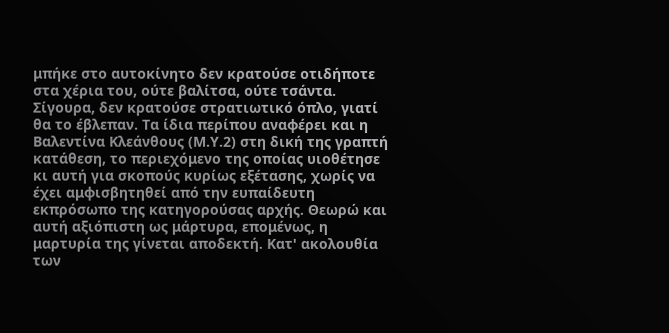μπήκε στο αυτοκίνητο δεν κρατούσε οτιδήποτε στα χέρια του, ούτε βαλίτσα, ούτε τσάντα. Σίγουρα, δεν κρατούσε στρατιωτικό όπλο, γιατί θα το έβλεπαν. Τα ίδια περίπου αναφέρει και η Βαλεντίνα Κλεάνθους (Μ.Υ.2) στη δική της γραπτή κατάθεση, το περιεχόμενο της οποίας υιοθέτησε κι αυτή για σκοπούς κυρίως εξέτασης, χωρίς να έχει αμφισβητηθεί από την ευπαίδευτη εκπρόσωπο της κατηγορούσας αρχής. Θεωρώ και αυτή αξιόπιστη ως μάρτυρα, επομένως, η μαρτυρία της γίνεται αποδεκτή. Κατ' ακολουθία των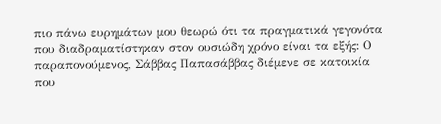πιο πάνω ευρημάτων μου θεωρώ ότι τα πραγματικά γεγονότα που διαδραματίστηκαν στον ουσιώδη χρόνο είναι τα εξής: Ο παραπονούμενος, Σάββας Παπασάββας διέμενε σε κατοικία που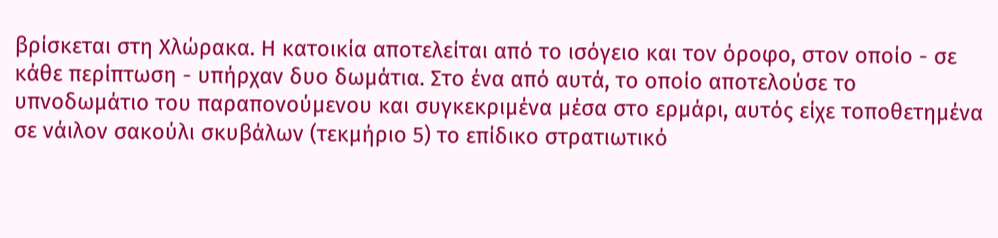βρίσκεται στη Χλώρακα. Η κατοικία αποτελείται από το ισόγειο και τον όροφο, στον οποίο - σε κάθε περίπτωση - υπήρχαν δυο δωμάτια. Στο ένα από αυτά, το οποίο αποτελούσε το υπνοδωμάτιο του παραπονούμενου και συγκεκριμένα μέσα στο ερμάρι, αυτός είχε τοποθετημένα σε νάιλον σακούλι σκυβάλων (τεκμήριο 5) το επίδικο στρατιωτικό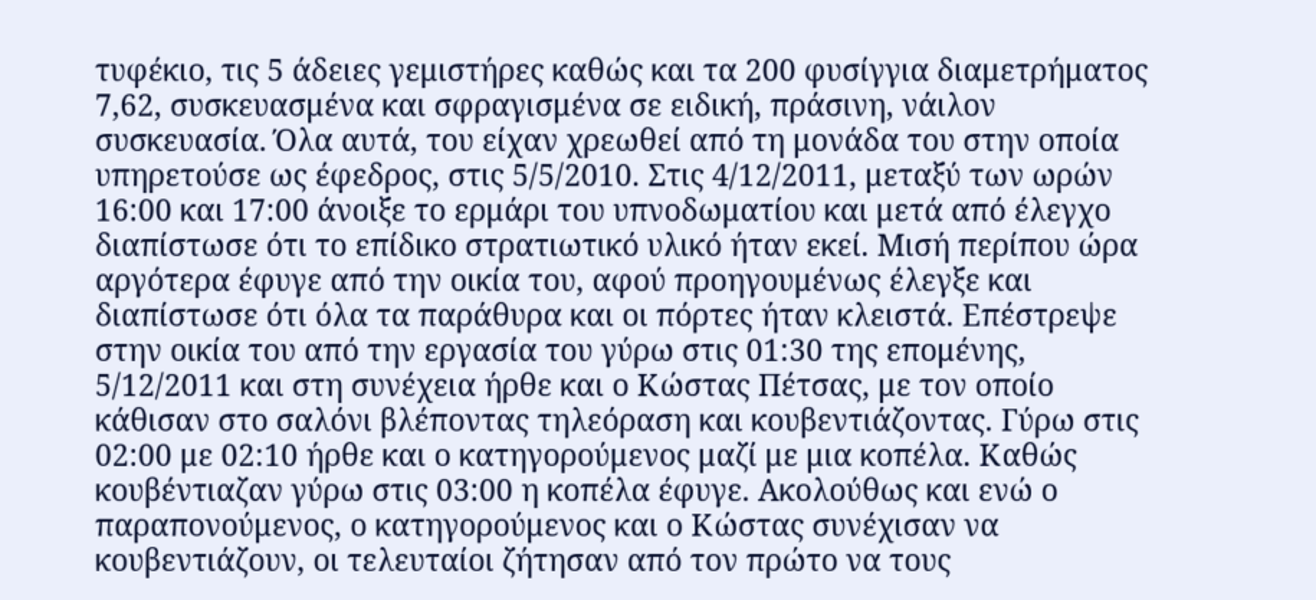τυφέκιο, τις 5 άδειες γεμιστήρες καθώς και τα 200 φυσίγγια διαμετρήματος 7,62, συσκευασμένα και σφραγισμένα σε ειδική, πράσινη, νάιλον συσκευασία. Όλα αυτά, του είχαν χρεωθεί από τη μονάδα του στην οποία υπηρετούσε ως έφεδρος, στις 5/5/2010. Στις 4/12/2011, μεταξύ των ωρών 16:00 και 17:00 άνοιξε το ερμάρι του υπνοδωματίου και μετά από έλεγχο διαπίστωσε ότι το επίδικο στρατιωτικό υλικό ήταν εκεί. Μισή περίπου ώρα αργότερα έφυγε από την οικία του, αφού προηγουμένως έλεγξε και διαπίστωσε ότι όλα τα παράθυρα και οι πόρτες ήταν κλειστά. Επέστρεψε στην οικία του από την εργασία του γύρω στις 01:30 της επομένης, 5/12/2011 και στη συνέχεια ήρθε και ο Κώστας Πέτσας, με τον οποίο κάθισαν στο σαλόνι βλέποντας τηλεόραση και κουβεντιάζοντας. Γύρω στις 02:00 με 02:10 ήρθε και ο κατηγορούμενος μαζί με μια κοπέλα. Καθώς κουβέντιαζαν γύρω στις 03:00 η κοπέλα έφυγε. Ακολούθως και ενώ ο παραπονούμενος, ο κατηγορούμενος και ο Κώστας συνέχισαν να κουβεντιάζουν, οι τελευταίοι ζήτησαν από τον πρώτο να τους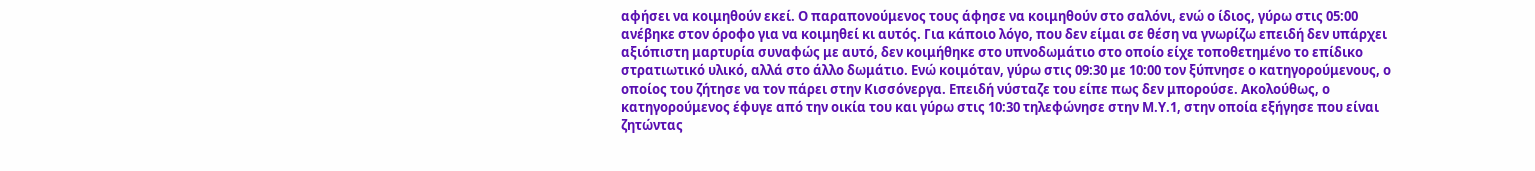αφήσει να κοιμηθούν εκεί. Ο παραπονούμενος τους άφησε να κοιμηθούν στο σαλόνι, ενώ ο ίδιος, γύρω στις 05:00 ανέβηκε στον όροφο για να κοιμηθεί κι αυτός. Για κάποιο λόγο, που δεν είμαι σε θέση να γνωρίζω επειδή δεν υπάρχει αξιόπιστη μαρτυρία συναφώς με αυτό, δεν κοιμήθηκε στο υπνοδωμάτιο στο οποίο είχε τοποθετημένο το επίδικο στρατιωτικό υλικό, αλλά στο άλλο δωμάτιο. Ενώ κοιμόταν, γύρω στις 09:30 με 10:00 τον ξύπνησε ο κατηγορούμενους, ο οποίος του ζήτησε να τον πάρει στην Κισσόνεργα. Επειδή νύσταζε του είπε πως δεν μπορούσε. Ακολούθως, ο κατηγορούμενος έφυγε από την οικία του και γύρω στις 10:30 τηλεφώνησε στην Μ.Υ.1, στην οποία εξήγησε που είναι ζητώντας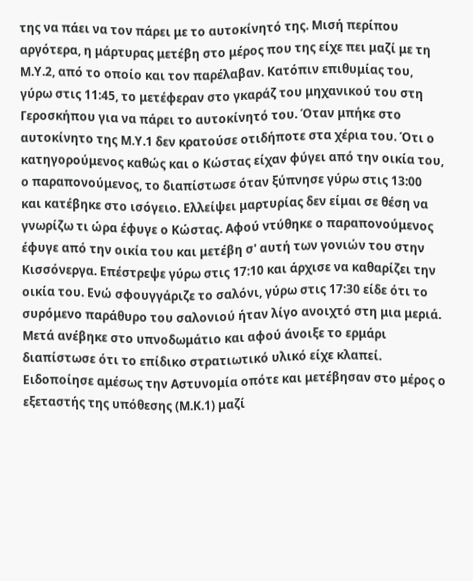της να πάει να τον πάρει με το αυτοκίνητό της. Μισή περίπου αργότερα, η μάρτυρας μετέβη στο μέρος που της είχε πει μαζί με τη Μ.Υ.2, από το οποίο και τον παρέλαβαν. Κατόπιν επιθυμίας του, γύρω στις 11:45, το μετέφεραν στο γκαράζ του μηχανικού του στη Γεροσκήπου για να πάρει το αυτοκίνητό του. Όταν μπήκε στο αυτοκίνητο της Μ.Υ.1 δεν κρατούσε οτιδήποτε στα χέρια του. Ότι ο κατηγορούμενος καθώς και ο Κώστας είχαν φύγει από την οικία του, ο παραπονούμενος, το διαπίστωσε όταν ξύπνησε γύρω στις 13:00 και κατέβηκε στο ισόγειο. Ελλείψει μαρτυρίας δεν είμαι σε θέση να γνωρίζω τι ώρα έφυγε ο Κώστας. Αφού ντύθηκε ο παραπονούμενος έφυγε από την οικία του και μετέβη σ' αυτή των γονιών του στην Κισσόνεργα. Επέστρεψε γύρω στις 17:10 και άρχισε να καθαρίζει την οικία του. Ενώ σφουγγάριζε το σαλόνι, γύρω στις 17:30 είδε ότι το συρόμενο παράθυρο του σαλονιού ήταν λίγο ανοιχτό στη μια μεριά. Μετά ανέβηκε στο υπνοδωμάτιο και αφού άνοιξε το ερμάρι διαπίστωσε ότι το επίδικο στρατιωτικό υλικό είχε κλαπεί. Ειδοποίησε αμέσως την Αστυνομία οπότε και μετέβησαν στο μέρος ο εξεταστής της υπόθεσης (Μ.Κ.1) μαζί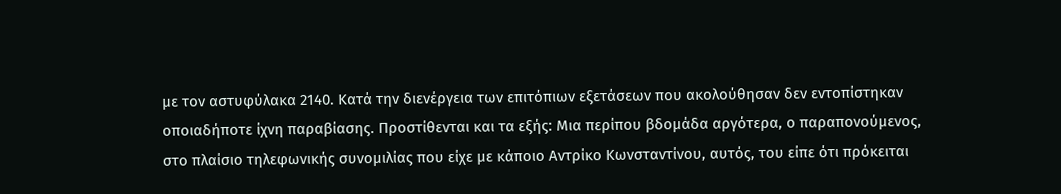με τον αστυφύλακα 2140. Κατά την διενέργεια των επιτόπιων εξετάσεων που ακολούθησαν δεν εντοπίστηκαν οποιαδήποτε ίχνη παραβίασης. Προστίθενται και τα εξής: Μια περίπου βδομάδα αργότερα, ο παραπονούμενος, στο πλαίσιο τηλεφωνικής συνομιλίας που είχε με κάποιο Αντρίκο Κωνσταντίνου, αυτός, του είπε ότι πρόκειται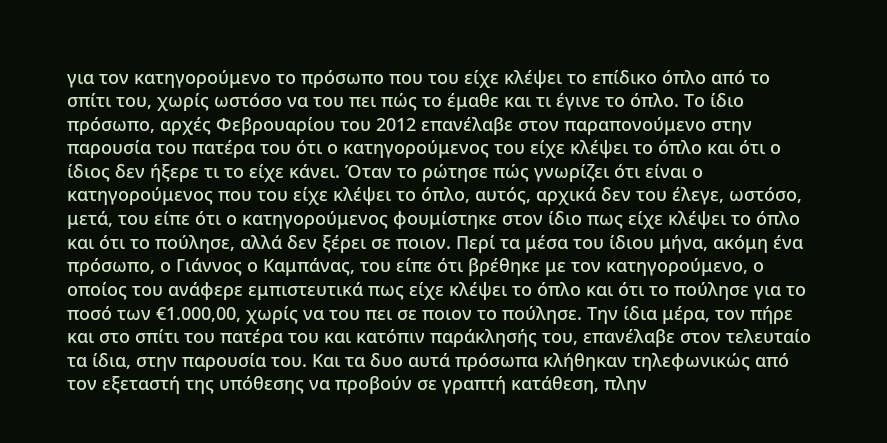για τον κατηγορούμενο το πρόσωπο που του είχε κλέψει το επίδικο όπλο από το σπίτι του, χωρίς ωστόσο να του πει πώς το έμαθε και τι έγινε το όπλο. Το ίδιο πρόσωπο, αρχές Φεβρουαρίου του 2012 επανέλαβε στον παραπονούμενο στην παρουσία του πατέρα του ότι ο κατηγορούμενος του είχε κλέψει το όπλο και ότι ο ίδιος δεν ήξερε τι το είχε κάνει. Όταν το ρώτησε πώς γνωρίζει ότι είναι ο κατηγορούμενος που του είχε κλέψει το όπλο, αυτός, αρχικά δεν του έλεγε, ωστόσο, μετά, του είπε ότι ο κατηγορούμενος φουμίστηκε στον ίδιο πως είχε κλέψει το όπλο και ότι το πούλησε, αλλά δεν ξέρει σε ποιον. Περί τα μέσα του ίδιου μήνα, ακόμη ένα πρόσωπο, ο Γιάννος ο Καμπάνας, του είπε ότι βρέθηκε με τον κατηγορούμενο, ο οποίος του ανάφερε εμπιστευτικά πως είχε κλέψει το όπλο και ότι το πούλησε για το ποσό των €1.000,00, χωρίς να του πει σε ποιον το πούλησε. Την ίδια μέρα, τον πήρε και στο σπίτι του πατέρα του και κατόπιν παράκλησής του, επανέλαβε στον τελευταίο τα ίδια, στην παρουσία του. Και τα δυο αυτά πρόσωπα κλήθηκαν τηλεφωνικώς από τον εξεταστή της υπόθεσης να προβούν σε γραπτή κατάθεση, πλην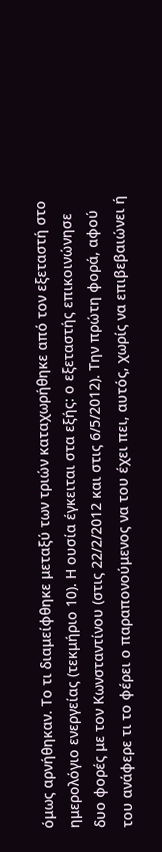όμως αρνήθηκαν. Το τι διαμείφθηκε μεταξύ των τριών καταχωρήθηκε από τον εξεταστή στο ημερολόγιο ενεργείας (τεκμήριο 10). Η ουσία έγκειται στα εξής: ο εξεταστής επικοινώνησε δυο φορές με τον Κωνσταντίνου (στις 22/2/2012 και στις 6/5/2012). Την πρώτη φορά, αφού του ανάφερε τι το φέρει ο παραπονούμενος να του έχει πει, αυτός, χωρίς να επιβεβαιώνει ή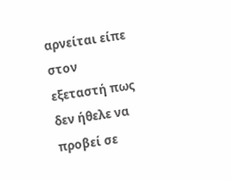αρνείται είπε στον εξεταστή πως δεν ήθελε να προβεί σε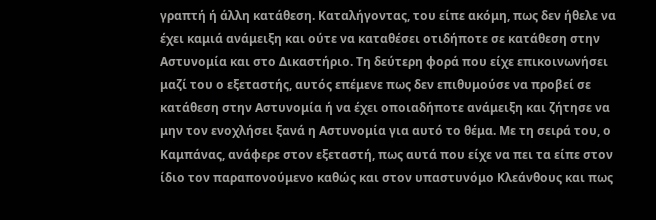γραπτή ή άλλη κατάθεση. Καταλήγοντας, του είπε ακόμη, πως δεν ήθελε να έχει καμιά ανάμειξη και ούτε να καταθέσει οτιδήποτε σε κατάθεση στην Αστυνομία και στο Δικαστήριο. Τη δεύτερη φορά που είχε επικοινωνήσει μαζί του ο εξεταστής, αυτός επέμενε πως δεν επιθυμούσε να προβεί σε κατάθεση στην Αστυνομία ή να έχει οποιαδήποτε ανάμειξη και ζήτησε να μην τον ενοχλήσει ξανά η Αστυνομία για αυτό το θέμα. Με τη σειρά του, ο Καμπάνας, ανάφερε στον εξεταστή, πως αυτά που είχε να πει τα είπε στον ίδιο τον παραπονούμενο καθώς και στον υπαστυνόμο Κλεάνθους και πως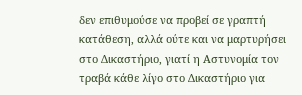δεν επιθυμούσε να προβεί σε γραπτή κατάθεση, αλλά ούτε και να μαρτυρήσει στο Δικαστήριο, γιατί η Αστυνομία τον τραβά κάθε λίγο στο Δικαστήριο για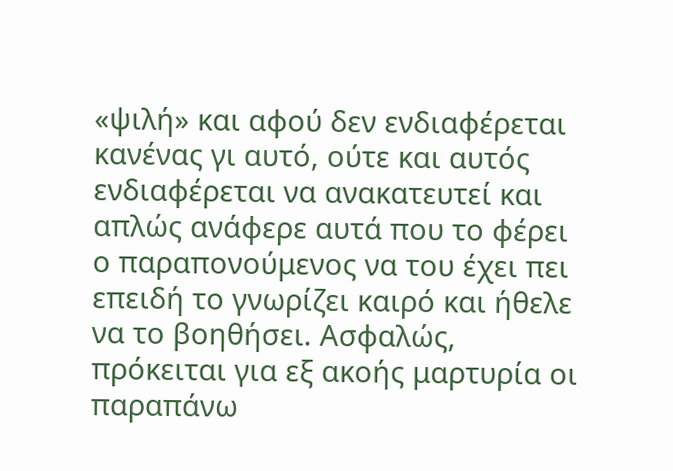«ψιλή» και αφού δεν ενδιαφέρεται κανένας γι αυτό, ούτε και αυτός ενδιαφέρεται να ανακατευτεί και απλώς ανάφερε αυτά που το φέρει ο παραπονούμενος να του έχει πει επειδή το γνωρίζει καιρό και ήθελε να το βοηθήσει. Ασφαλώς, πρόκειται για εξ ακοής μαρτυρία οι παραπάνω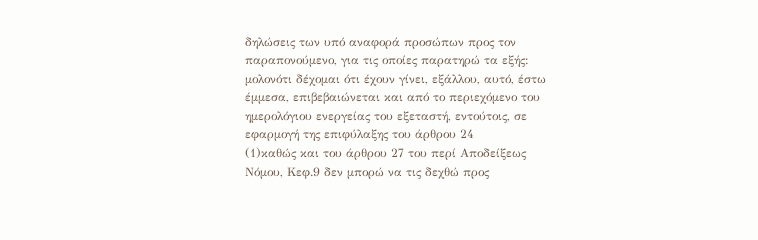δηλώσεις των υπό αναφορά προσώπων προς τον παραπονούμενο, για τις οποίες παρατηρώ τα εξής: μολονότι δέχομαι ότι έχουν γίνει, εξάλλου, αυτό, έστω έμμεσα, επιβεβαιώνεται και από το περιεχόμενο του ημερολόγιου ενεργείας του εξεταστή, εντούτοις, σε εφαρμογή της επιφύλαξης του άρθρου 24
(1)καθώς και του άρθρου 27 του περί Αποδείξεως Νόμου, Κεφ.9 δεν μπορώ να τις δεχθώ προς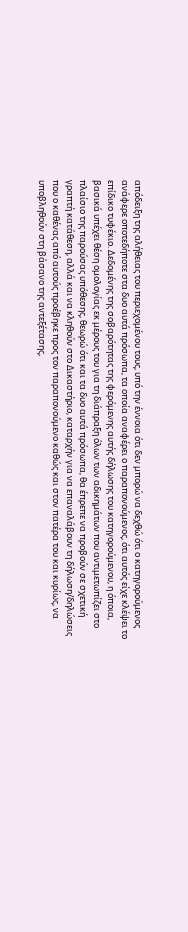απόδειξη της αλήθειας του περιεχομένου τους, υπό την έννοια ότι δεν μπορώ να δεχθώ ότι ο κατηγορούμενος ανάφερε οποτεδήποτε στα δυο αυτά πρόσωπα, τα οποία αναφέρει ο παραπονούμενος, ότι αυτός είχε κλέψει το επίδικο τυφέκιο. Δεδομένης της σοβαρότητας της φερόμενης αυτής δήλωσης του κατηγορούμενου, η όποια, βασικά υπέχει θέση ομολογίας εκ μέρους του για τη διάπραξη όλων των αδικημάτων που αντιμετωπίζει στο πλαίσιο της παρούσας υπόθεσης, θεωρώ ότι και τα δυο αυτά πρόσωπα, θα έπρεπε να προβούν σε σχετική γραπτή κατάθεση, αλλά και να κληθούν στο Δικαστήριο, καταρχήν για να επαναλάβουν τη δήλωση/δηλώσεις που ο καθένας από αυτούς προέβηκε προς τον παραπονούμενο καθώς και στον πατέρα του και κυρίως, να υποβληθούν στη βάσανο της αντεξέτασης,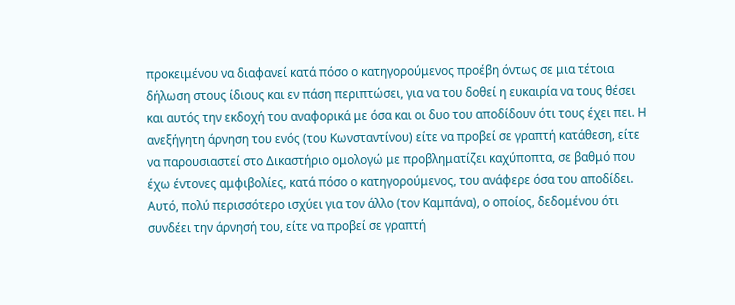προκειμένου να διαφανεί κατά πόσο ο κατηγορούμενος προέβη όντως σε μια τέτοια δήλωση στους ίδιους και εν πάση περιπτώσει, για να του δοθεί η ευκαιρία να τους θέσει και αυτός την εκδοχή του αναφορικά με όσα και οι δυο του αποδίδουν ότι τους έχει πει. Η ανεξήγητη άρνηση του ενός (του Κωνσταντίνου) είτε να προβεί σε γραπτή κατάθεση, είτε να παρουσιαστεί στο Δικαστήριο ομολογώ με προβληματίζει καχύποπτα, σε βαθμό που έχω έντονες αμφιβολίες, κατά πόσο ο κατηγορούμενος, του ανάφερε όσα του αποδίδει. Αυτό, πολύ περισσότερο ισχύει για τον άλλο (τον Καμπάνα), ο οποίος, δεδομένου ότι συνδέει την άρνησή του, είτε να προβεί σε γραπτή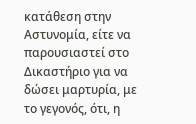κατάθεση στην Αστυνομία, είτε να παρουσιαστεί στο Δικαστήριο για να δώσει μαρτυρία, με το γεγονός, ότι, η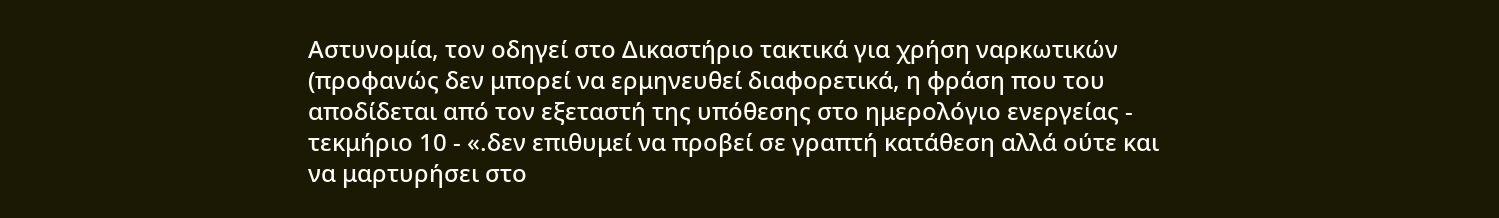Αστυνομία, τον οδηγεί στο Δικαστήριο τακτικά για χρήση ναρκωτικών (προφανώς δεν μπορεί να ερμηνευθεί διαφορετικά, η φράση που του αποδίδεται από τον εξεταστή της υπόθεσης στο ημερολόγιο ενεργείας - τεκμήριο 10 - «.δεν επιθυμεί να προβεί σε γραπτή κατάθεση αλλά ούτε και να μαρτυρήσει στο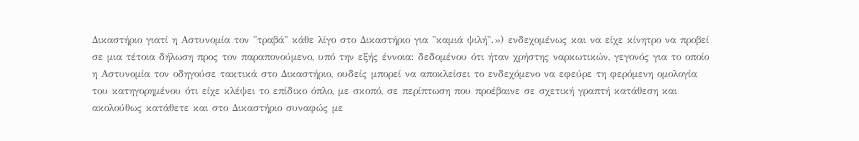Δικαστήριο γιατί η Αστυνομία τον "τραβά" κάθε λίγο στο Δικαστήριο για "καμιά ψιλή".») ενδεχομένως και να είχε κίνητρο να προβεί σε μια τέτοια δήλωση προς τον παραπονούμενο, υπό την εξής έννοια: δεδομένου ότι ήταν χρήστης ναρκωτικών, γεγονός για το οποίο η Αστυνομία τον οδηγούσε τακτικά στο Δικαστήριο, ουδείς μπορεί να αποκλείσει το ενδεχόμενο να εφεύρε τη φερόμενη ομολογία του κατηγορημένου ότι είχε κλέψει το επίδικο όπλο, με σκοπό, σε περίπτωση που προέβαινε σε σχετική γραπτή κατάθεση και ακολούθως κατάθετε και στο Δικαστήριο συναφώς με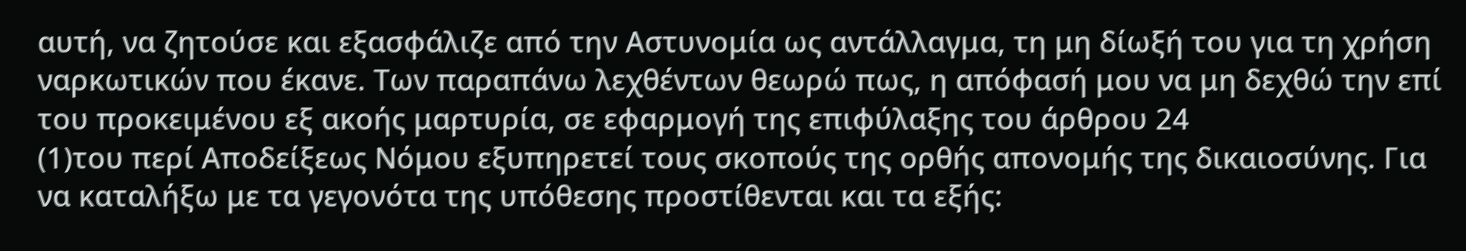αυτή, να ζητούσε και εξασφάλιζε από την Αστυνομία ως αντάλλαγμα, τη μη δίωξή του για τη χρήση ναρκωτικών που έκανε. Των παραπάνω λεχθέντων θεωρώ πως, η απόφασή μου να μη δεχθώ την επί του προκειμένου εξ ακοής μαρτυρία, σε εφαρμογή της επιφύλαξης του άρθρου 24
(1)του περί Αποδείξεως Νόμου εξυπηρετεί τους σκοπούς της ορθής απονομής της δικαιοσύνης. Για να καταλήξω με τα γεγονότα της υπόθεσης προστίθενται και τα εξής: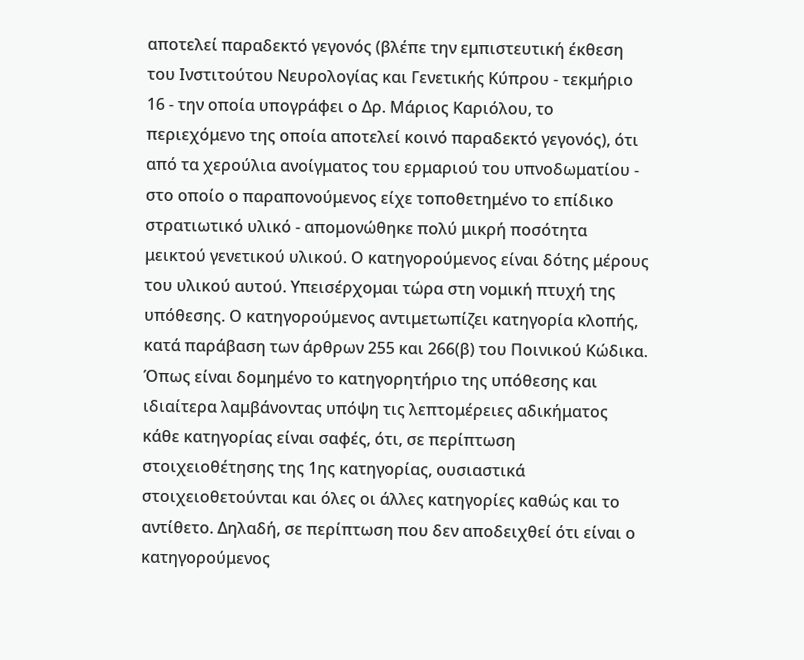αποτελεί παραδεκτό γεγονός (βλέπε την εμπιστευτική έκθεση του Ινστιτούτου Νευρολογίας και Γενετικής Κύπρου - τεκμήριο 16 - την οποία υπογράφει ο Δρ. Μάριος Καριόλου, το περιεχόμενο της οποία αποτελεί κοινό παραδεκτό γεγονός), ότι από τα χερούλια ανοίγματος του ερμαριού του υπνοδωματίου - στο οποίο ο παραπονούμενος είχε τοποθετημένο το επίδικο στρατιωτικό υλικό - απομονώθηκε πολύ μικρή ποσότητα μεικτού γενετικού υλικού. Ο κατηγορούμενος είναι δότης μέρους του υλικού αυτού. Υπεισέρχομαι τώρα στη νομική πτυχή της υπόθεσης. Ο κατηγορούμενος αντιμετωπίζει κατηγορία κλοπής, κατά παράβαση των άρθρων 255 και 266(β) του Ποινικού Κώδικα. Όπως είναι δομημένο το κατηγορητήριο της υπόθεσης και ιδιαίτερα λαμβάνοντας υπόψη τις λεπτομέρειες αδικήματος κάθε κατηγορίας είναι σαφές, ότι, σε περίπτωση στοιχειοθέτησης της 1ης κατηγορίας, ουσιαστικά στοιχειοθετούνται και όλες οι άλλες κατηγορίες καθώς και το αντίθετο. Δηλαδή, σε περίπτωση που δεν αποδειχθεί ότι είναι ο κατηγορούμενος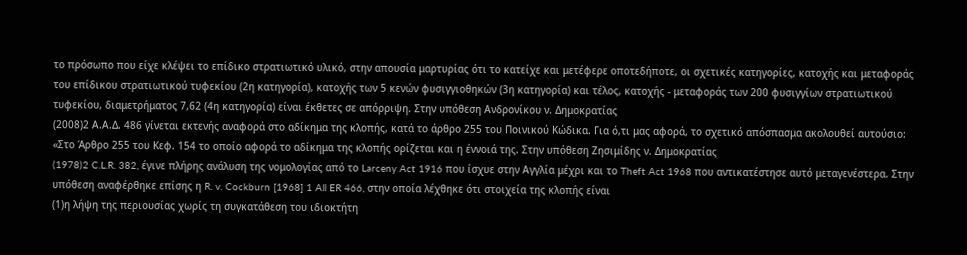το πρόσωπο που είχε κλέψει το επίδικο στρατιωτικό υλικό, στην απουσία μαρτυρίας ότι το κατείχε και μετέφερε οποτεδήποτε, οι σχετικές κατηγορίες, κατοχής και μεταφοράς του επίδικου στρατιωτικού τυφεκίου (2η κατηγορία), κατοχής των 5 κενών φυσιγγιοθηκών (3η κατηγορία) και τέλος, κατοχής - μεταφοράς των 200 φυσιγγίων στρατιωτικού τυφεκίου, διαμετρήματος 7,62 (4η κατηγορία) είναι έκθετες σε απόρριψη. Στην υπόθεση Ανδρονίκου ν. Δημοκρατίας
(2008)2 Α.Α.Δ. 486 γίνεται εκτενής αναφορά στο αδίκημα της κλοπής, κατά το άρθρο 255 του Ποινικού Κώδικα. Για ό,τι μας αφορά, το σχετικό απόσπασμα ακολουθεί αυτούσιο: «Στο Άρθρο 255 του Κεφ. 154 το οποίο αφορά το αδίκημα της κλοπής ορίζεται και η έννοιά της. Στην υπόθεση Ζησιμίδης ν. Δημοκρατίας
(1978)2 C.L.R. 382, έγινε πλήρης ανάλυση της νομολογίας από το Larceny Act 1916 που ίσχυε στην Αγγλία μέχρι και το Theft Act 1968 που αντικατέστησε αυτό μεταγενέστερα. Στην υπόθεση αναφέρθηκε επίσης η R. v. Cockburn [1968] 1 All ER 466, στην οποία λέχθηκε ότι στοιχεία της κλοπής είναι
(1)η λήψη της περιουσίας χωρίς τη συγκατάθεση του ιδιοκτήτη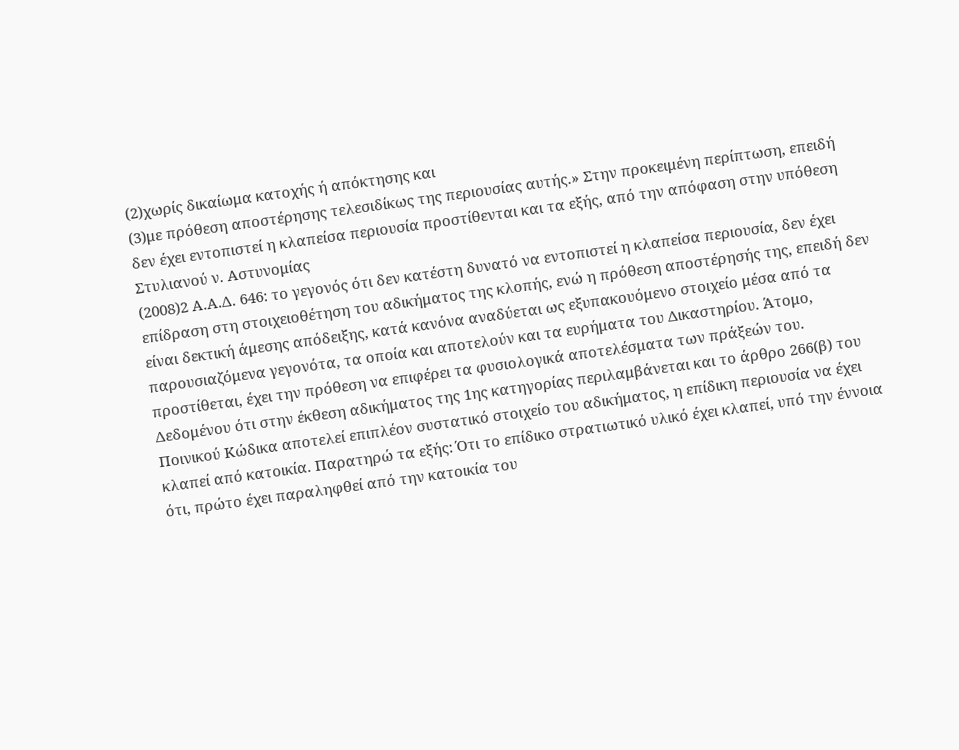(2)χωρίς δικαίωμα κατοχής ή απόκτησης και
(3)με πρόθεση αποστέρησης τελεσιδίκως της περιουσίας αυτής.» Στην προκειμένη περίπτωση, επειδή δεν έχει εντοπιστεί η κλαπείσα περιουσία προστίθενται και τα εξής, από την απόφαση στην υπόθεση Στυλιανού ν. Αστυνομίας
(2008)2 Α.Α.Δ. 646: το γεγονός ότι δεν κατέστη δυνατό να εντοπιστεί η κλαπείσα περιουσία, δεν έχει επίδραση στη στοιχειοθέτηση του αδικήματος της κλοπής, ενώ η πρόθεση αποστέρησής της, επειδή δεν είναι δεκτική άμεσης απόδειξης, κατά κανόνα αναδύεται ως εξυπακουόμενο στοιχείο μέσα από τα παρουσιαζόμενα γεγονότα, τα οποία και αποτελούν και τα ευρήματα του Δικαστηρίου. Άτομο, προστίθεται, έχει την πρόθεση να επιφέρει τα φυσιολογικά αποτελέσματα των πράξεών του. Δεδομένου ότι στην έκθεση αδικήματος της 1ης κατηγορίας περιλαμβάνεται και το άρθρο 266(β) του Ποινικού Κώδικα αποτελεί επιπλέον συστατικό στοιχείο του αδικήματος, η επίδικη περιουσία να έχει κλαπεί από κατοικία. Παρατηρώ τα εξής: Ότι το επίδικο στρατιωτικό υλικό έχει κλαπεί, υπό την έννοια ότι, πρώτο έχει παραληφθεί από την κατοικία του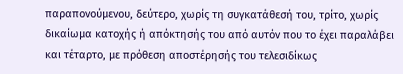παραπονούμενου, δεύτερο, χωρίς τη συγκατάθεσή του, τρίτο, χωρίς δικαίωμα κατοχής ή απόκτησής του από αυτόν που το έχει παραλάβει και τέταρτο, με πρόθεση αποστέρησής του τελεσιδίκως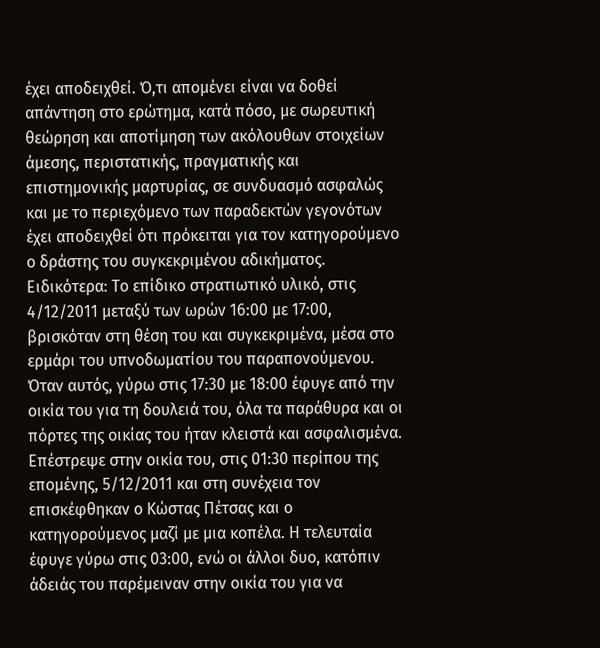έχει αποδειχθεί. Ό,τι απομένει είναι να δοθεί απάντηση στο ερώτημα, κατά πόσο, με σωρευτική θεώρηση και αποτίμηση των ακόλουθων στοιχείων άμεσης, περιστατικής, πραγματικής και επιστημονικής μαρτυρίας, σε συνδυασμό ασφαλώς και με το περιεχόμενο των παραδεκτών γεγονότων έχει αποδειχθεί ότι πρόκειται για τον κατηγορούμενο ο δράστης του συγκεκριμένου αδικήματος. Ειδικότερα: Το επίδικο στρατιωτικό υλικό, στις 4/12/2011 μεταξύ των ωρών 16:00 με 17:00, βρισκόταν στη θέση του και συγκεκριμένα, μέσα στο ερμάρι του υπνοδωματίου του παραπονούμενου. Όταν αυτός, γύρω στις 17:30 με 18:00 έφυγε από την οικία του για τη δουλειά του, όλα τα παράθυρα και οι πόρτες της οικίας του ήταν κλειστά και ασφαλισμένα. Επέστρεψε στην οικία του, στις 01:30 περίπου της επομένης, 5/12/2011 και στη συνέχεια τον επισκέφθηκαν ο Κώστας Πέτσας και ο κατηγορούμενος μαζί με μια κοπέλα. Η τελευταία έφυγε γύρω στις 03:00, ενώ οι άλλοι δυο, κατόπιν άδειάς του παρέμειναν στην οικία του για να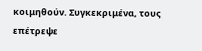κοιμηθούν. Συγκεκριμένα, τους επέτρεψε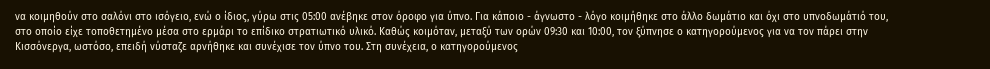να κοιμηθούν στο σαλόνι στο ισόγειο, ενώ ο ίδιος, γύρω στις 05:00 ανέβηκε στον όροφο για ύπνο. Για κάποιο - άγνωστο - λόγο κοιμήθηκε στο άλλο δωμάτιο και όχι στο υπνοδωμάτιό του, στο οποίο είχε τοποθετημένο μέσα στο ερμάρι το επίδικο στρατιωτικό υλικό. Καθώς κοιμόταν, μεταξύ των ορών 09:30 και 10:00, τον ξύπνησε ο κατηγορούμενος για να τον πάρει στην Κισσόνεργα, ωστόσο, επειδή νύσταζε αρνήθηκε και συνέχισε τον ύπνο του. Στη συνέχεια, ο κατηγορούμενος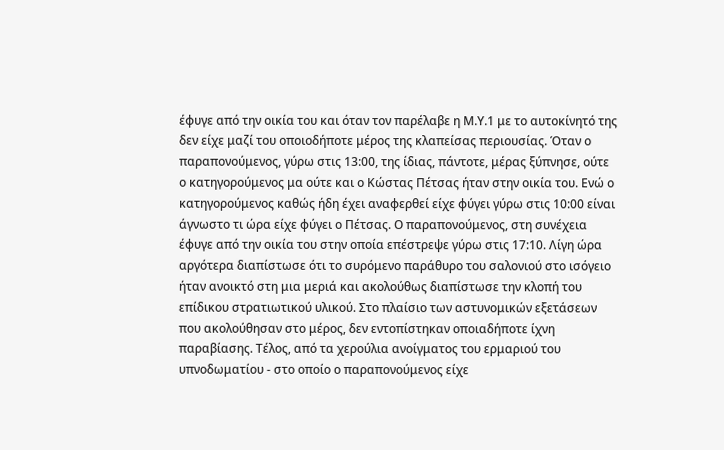έφυγε από την οικία του και όταν τον παρέλαβε η Μ.Υ.1 με το αυτοκίνητό της δεν είχε μαζί του οποιοδήποτε μέρος της κλαπείσας περιουσίας. Όταν ο παραπονούμενος, γύρω στις 13:00, της ίδιας, πάντοτε, μέρας ξύπνησε, ούτε ο κατηγορούμενος μα ούτε και ο Κώστας Πέτσας ήταν στην οικία του. Ενώ ο κατηγορούμενος καθώς ήδη έχει αναφερθεί είχε φύγει γύρω στις 10:00 είναι άγνωστο τι ώρα είχε φύγει ο Πέτσας. Ο παραπονούμενος, στη συνέχεια έφυγε από την οικία του στην οποία επέστρεψε γύρω στις 17:10. Λίγη ώρα αργότερα διαπίστωσε ότι το συρόμενο παράθυρο του σαλονιού στο ισόγειο ήταν ανοικτό στη μια μεριά και ακολούθως διαπίστωσε την κλοπή του επίδικου στρατιωτικού υλικού. Στο πλαίσιο των αστυνομικών εξετάσεων που ακολούθησαν στο μέρος, δεν εντοπίστηκαν οποιαδήποτε ίχνη παραβίασης. Τέλος, από τα χερούλια ανοίγματος του ερμαριού του υπνοδωματίου - στο οποίο ο παραπονούμενος είχε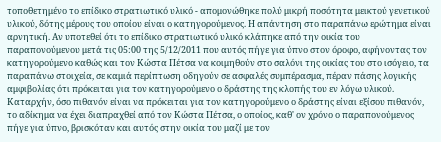τοποθετημένο το επίδικο στρατιωτικό υλικό - απομονώθηκε πολύ μικρή ποσότητα μεικτού γενετικού υλικού, δότης μέρους του οποίου είναι ο κατηγορούμενος. Η απάντηση στο παραπάνω ερώτημα είναι αρνητική. Αν υποτεθεί ότι το επίδικο στρατιωτικό υλικό κλάπηκε από την οικία του παραπονούμενου μετά τις 05:00 της 5/12/2011 που αυτός πήγε για ύπνο στον όροφο, αφήνοντας τον κατηγορούμενο καθώς και τον Κώστα Πέτσα να κοιμηθούν στο σαλόνι της οικίας του στο ισόγειο, τα παραπάνω στοιχεία, σε καμιά περίπτωση οδηγούν σε ασφαλές συμπέρασμα, πέραν πάσης λογικής αμφιβολίας ότι πρόκειται για τον κατηγορούμενο ο δράστης της κλοπής του εν λόγω υλικού. Καταρχήν, όσο πιθανόν είναι να πρόκειται για τον κατηγορούμενο ο δράστης είναι εξίσου πιθανόν, το αδίκημα να έχει διαπραχθεί από τον Κώστα Πέτσα, ο οποίος, καθ' ον χρόνο ο παραπονούμενος πήγε για ύπνο, βρισκόταν και αυτός στην οικία του μαζί με τον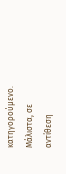κατηγορούμενο. Μάλιστα, σε αντίθεση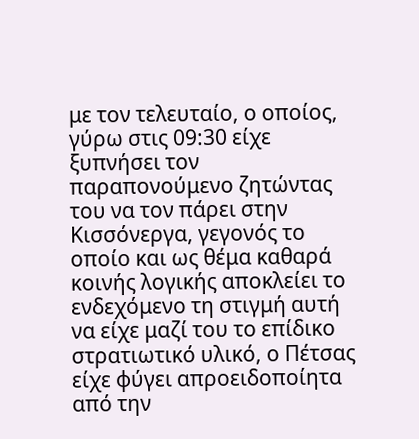με τον τελευταίο, ο οποίος, γύρω στις 09:30 είχε ξυπνήσει τον παραπονούμενο ζητώντας του να τον πάρει στην Κισσόνεργα, γεγονός το οποίο και ως θέμα καθαρά κοινής λογικής αποκλείει το ενδεχόμενο τη στιγμή αυτή να είχε μαζί του το επίδικο στρατιωτικό υλικό, ο Πέτσας είχε φύγει απροειδοποίητα από την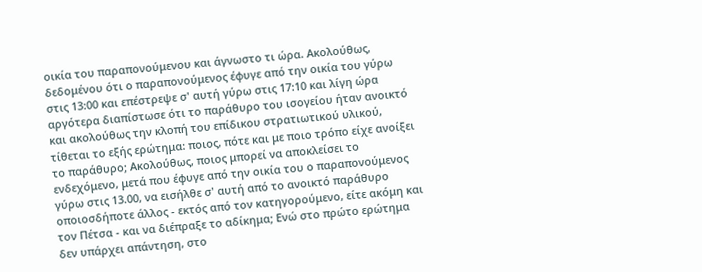οικία του παραπονούμενου και άγνωστο τι ώρα. Ακολούθως, δεδομένου ότι ο παραπονούμενος έφυγε από την οικία του γύρω στις 13:00 και επέστρεψε σ' αυτή γύρω στις 17:10 και λίγη ώρα αργότερα διαπίστωσε ότι το παράθυρο του ισογείου ήταν ανοικτό και ακολούθως την κλοπή του επίδικου στρατιωτικού υλικού, τίθεται το εξής ερώτημα: ποιος, πότε και με ποιο τρόπο είχε ανοίξει το παράθυρο; Ακολούθως, ποιος μπορεί να αποκλείσει το ενδεχόμενο, μετά που έφυγε από την οικία του ο παραπονούμενος γύρω στις 13.00, να εισήλθε σ' αυτή από το ανοικτό παράθυρο οποιοσδήποτε άλλος - εκτός από τον κατηγορούμενο, είτε ακόμη και τον Πέτσα - και να διέπραξε το αδίκημα; Ενώ στο πρώτο ερώτημα δεν υπάρχει απάντηση, στο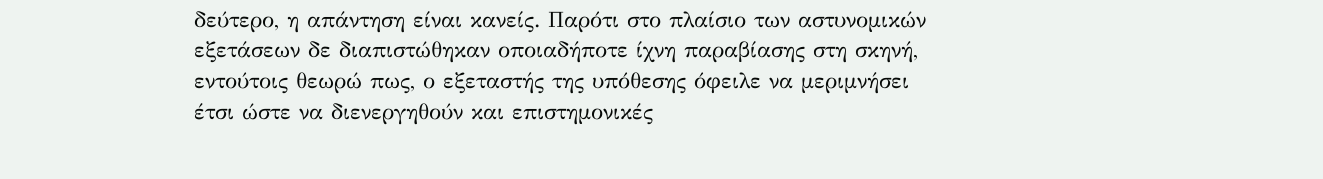δεύτερο, η απάντηση είναι κανείς. Παρότι στο πλαίσιο των αστυνομικών εξετάσεων δε διαπιστώθηκαν οποιαδήποτε ίχνη παραβίασης στη σκηνή, εντούτοις θεωρώ πως, ο εξεταστής της υπόθεσης όφειλε να μεριμνήσει έτσι ώστε να διενεργηθούν και επιστημονικές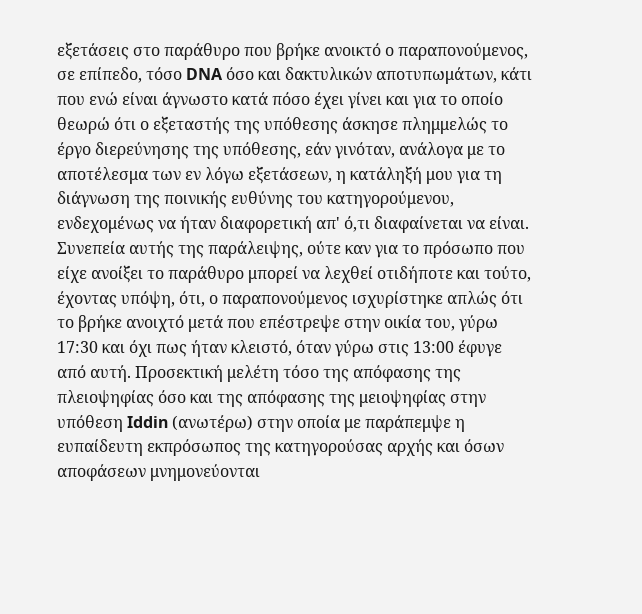εξετάσεις στο παράθυρο που βρήκε ανοικτό ο παραπονούμενος, σε επίπεδο, τόσο DNA όσο και δακτυλικών αποτυπωμάτων, κάτι που ενώ είναι άγνωστο κατά πόσο έχει γίνει και για το οποίο θεωρώ ότι ο εξεταστής της υπόθεσης άσκησε πλημμελώς το έργο διερεύνησης της υπόθεσης, εάν γινόταν, ανάλογα με το αποτέλεσμα των εν λόγω εξετάσεων, η κατάληξή μου για τη διάγνωση της ποινικής ευθύνης του κατηγορούμενου, ενδεχομένως να ήταν διαφορετική απ' ό,τι διαφαίνεται να είναι. Συνεπεία αυτής της παράλειψης, ούτε καν για το πρόσωπο που είχε ανοίξει το παράθυρο μπορεί να λεχθεί οτιδήποτε και τούτο, έχοντας υπόψη, ότι, ο παραπονούμενος ισχυρίστηκε απλώς ότι το βρήκε ανοιχτό μετά που επέστρεψε στην οικία του, γύρω 17:30 και όχι πως ήταν κλειστό, όταν γύρω στις 13:00 έφυγε από αυτή. Προσεκτική μελέτη τόσο της απόφασης της πλειοψηφίας όσο και της απόφασης της μειοψηφίας στην υπόθεση Iddin (ανωτέρω) στην οποία με παράπεμψε η ευπαίδευτη εκπρόσωπος της κατηγορούσας αρχής και όσων αποφάσεων μνημονεύονται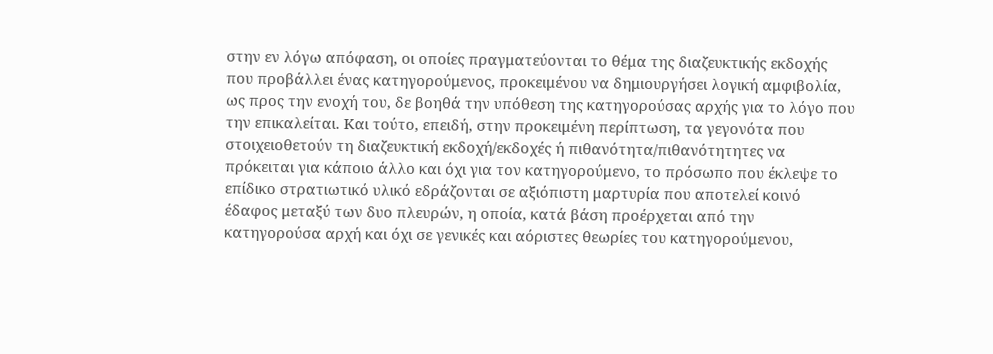στην εν λόγω απόφαση, οι οποίες πραγματεύονται το θέμα της διαζευκτικής εκδοχής που προβάλλει ένας κατηγορούμενος, προκειμένου να δημιουργήσει λογική αμφιβολία, ως προς την ενοχή του, δε βοηθά την υπόθεση της κατηγορούσας αρχής για το λόγο που την επικαλείται. Και τούτο, επειδή, στην προκειμένη περίπτωση, τα γεγονότα που στοιχειοθετούν τη διαζευκτική εκδοχή/εκδοχές ή πιθανότητα/πιθανότητητες να πρόκειται για κάποιο άλλο και όχι για τον κατηγορούμενο, το πρόσωπο που έκλεψε το επίδικο στρατιωτικό υλικό εδράζονται σε αξιόπιστη μαρτυρία που αποτελεί κοινό έδαφος μεταξύ των δυο πλευρών, η οποία, κατά βάση προέρχεται από την κατηγορούσα αρχή και όχι σε γενικές και αόριστες θεωρίες του κατηγορούμενου,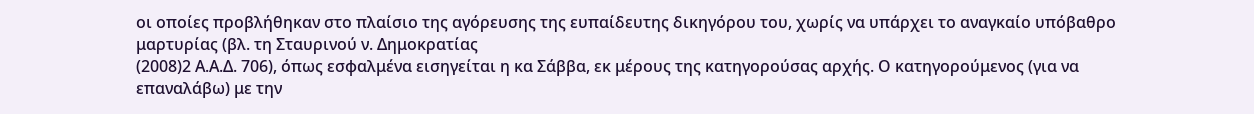οι οποίες προβλήθηκαν στο πλαίσιο της αγόρευσης της ευπαίδευτης δικηγόρου του, χωρίς να υπάρχει το αναγκαίο υπόβαθρο μαρτυρίας (βλ. τη Σταυρινού ν. Δημοκρατίας
(2008)2 Α.Α.Δ. 706), όπως εσφαλμένα εισηγείται η κα Σάββα, εκ μέρους της κατηγορούσας αρχής. Ο κατηγορούμενος (για να επαναλάβω) με την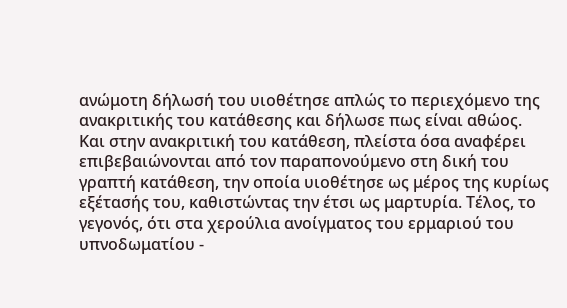ανώμοτη δήλωσή του υιοθέτησε απλώς το περιεχόμενο της ανακριτικής του κατάθεσης και δήλωσε πως είναι αθώος. Και στην ανακριτική του κατάθεση, πλείστα όσα αναφέρει επιβεβαιώνονται από τον παραπονούμενο στη δική του γραπτή κατάθεση, την οποία υιοθέτησε ως μέρος της κυρίως εξέτασής του, καθιστώντας την έτσι ως μαρτυρία. Τέλος, το γεγονός, ότι στα χερούλια ανοίγματος του ερμαριού του υπνοδωματίου -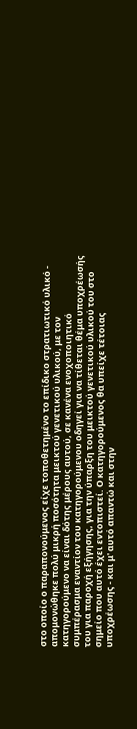στο οποίο ο παραπονούμενος είχε τοποθετημένο το επίδικο στρατιωτικό υλικό - απομονώθηκε πολύ μικρή ποσότητα μεικτού γενετικού υλικού, με τον κατηγορούμενο να είναι δότης μέρους αυτού, σε κανένα ενοχοποιητικό συμπέρασμα εναντίον του κατηγορούμενου οδηγεί για να τίθεται θέμα υποχρέωσής του για παροχή εξήγησης, για την ύπαρξη του μεικτού γενετικού υλικού του στο σημείο που αυτό έχει εντοπιστεί. Ο κατηγορούμενος θα υπείχε τέτοιας υποχρέωσης - και μ' αυτό απαντώ και στην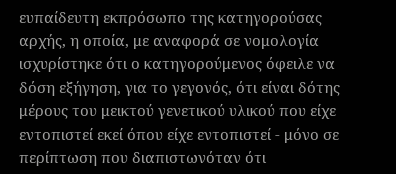ευπαίδευτη εκπρόσωπο της κατηγορούσας αρχής, η οποία, με αναφορά σε νομολογία ισχυρίστηκε ότι ο κατηγορούμενος όφειλε να δόση εξήγηση, για το γεγονός, ότι είναι δότης μέρους του μεικτού γενετικού υλικού που είχε εντοπιστεί εκεί όπου είχε εντοπιστεί - μόνο σε περίπτωση που διαπιστωνόταν ότι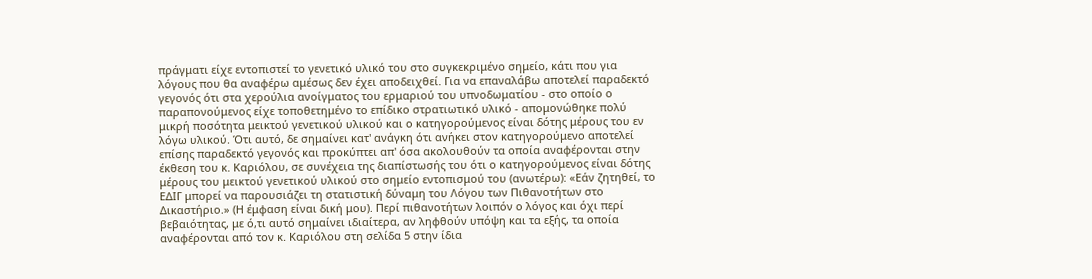πράγματι είχε εντοπιστεί το γενετικό υλικό του στο συγκεκριμένο σημείο, κάτι που για λόγους που θα αναφέρω αμέσως δεν έχει αποδειχθεί. Για να επαναλάβω αποτελεί παραδεκτό γεγονός ότι στα χερούλια ανοίγματος του ερμαριού του υπνοδωματίου - στο οποίο ο παραπονούμενος είχε τοποθετημένο το επίδικο στρατιωτικό υλικό - απομονώθηκε πολύ μικρή ποσότητα μεικτού γενετικού υλικού και ο κατηγορούμενος είναι δότης μέρους του εν λόγω υλικού. Ότι αυτό, δε σημαίνει κατ' ανάγκη ότι ανήκει στον κατηγορούμενο αποτελεί επίσης παραδεκτό γεγονός και προκύπτει απ' όσα ακολουθούν τα οποία αναφέρονται στην έκθεση του κ. Καριόλου, σε συνέχεια της διαπίστωσής του ότι ο κατηγορούμενος είναι δότης μέρους του μεικτού γενετικού υλικού στο σημείο εντοπισμού του (ανωτέρω): «Εάν ζητηθεί, το ΕΔΙΓ μπορεί να παρουσιάζει τη στατιστική δύναμη του Λόγου των Πιθανοτήτων στο Δικαστήριο.» (Η έμφαση είναι δική μου). Περί πιθανοτήτων λοιπόν ο λόγος και όχι περί βεβαιότητας, με ό,τι αυτό σημαίνει ιδιαίτερα, αν ληφθούν υπόψη και τα εξής, τα οποία αναφέρονται από τον κ. Καριόλου στη σελίδα 5 στην ίδια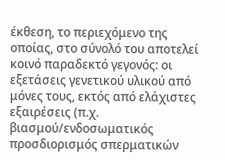έκθεση, το περιεχόμενο της οποίας, στο σύνολό του αποτελεί κοινό παραδεκτό γεγονός: οι εξετάσεις γενετικού υλικού από μόνες τους, εκτός από ελάχιστες εξαιρέσεις (π.χ. βιασμού/ενδοσωματικός προσδιορισμός σπερματικών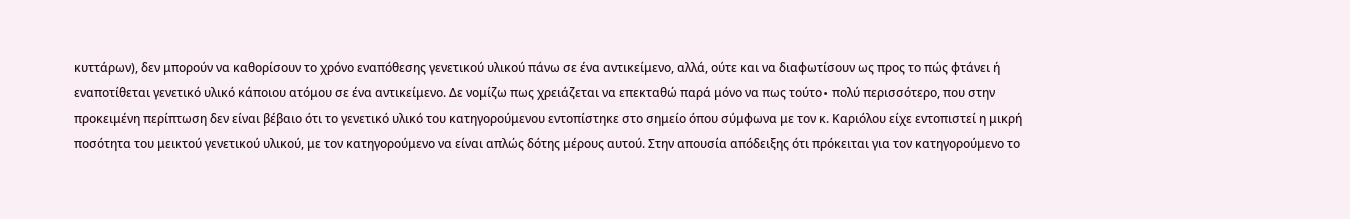κυττάρων), δεν μπορούν να καθορίσουν το χρόνο εναπόθεσης γενετικού υλικού πάνω σε ένα αντικείμενο, αλλά, ούτε και να διαφωτίσουν ως προς το πώς φτάνει ή εναποτίθεται γενετικό υλικό κάποιου ατόμου σε ένα αντικείμενο. Δε νομίζω πως χρειάζεται να επεκταθώ παρά μόνο να πως τούτο∙ πολύ περισσότερο, που στην προκειμένη περίπτωση δεν είναι βέβαιο ότι το γενετικό υλικό του κατηγορούμενου εντοπίστηκε στο σημείο όπου σύμφωνα με τον κ. Καριόλου είχε εντοπιστεί η μικρή ποσότητα του μεικτού γενετικού υλικού, με τον κατηγορούμενο να είναι απλώς δότης μέρους αυτού. Στην απουσία απόδειξης ότι πρόκειται για τον κατηγορούμενο το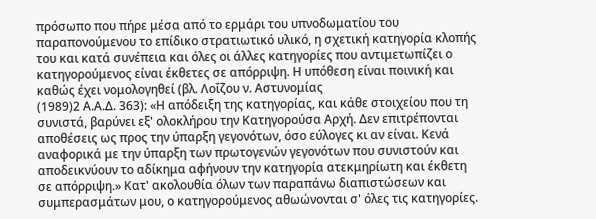πρόσωπο που πήρε μέσα από το ερμάρι του υπνοδωματίου του παραπονούμενου το επίδικο στρατιωτικό υλικό, η σχετική κατηγορία κλοπής του και κατά συνέπεια και όλες οι άλλες κατηγορίες που αντιμετωπίζει ο κατηγορούμενος είναι έκθετες σε απόρριψη. Η υπόθεση είναι ποινική και καθώς έχει νομολογηθεί (βλ. Λοΐζου ν. Αστυνομίας
(1989)2 Α.Α.Δ. 363): «Η απόδειξη της κατηγορίας, και κάθε στοιχείου που τη συνιστά, βαρύνει εξ' ολοκλήρου την Κατηγορούσα Αρχή. Δεν επιτρέπονται αποθέσεις ως προς την ύπαρξη γεγονότων, όσο εύλογες κι αν είναι. Κενά αναφορικά με την ύπαρξη των πρωτογενών γεγονότων που συνιστούν και αποδεικνύουν το αδίκημα αφήνουν την κατηγορία ατεκμηρίωτη και έκθετη σε απόρριψη.» Κατ' ακολουθία όλων των παραπάνω διαπιστώσεων και συμπερασμάτων μου, ο κατηγορούμενος αθωώνονται σ' όλες τις κατηγορίες.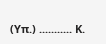(Υπ.) ........... Κ.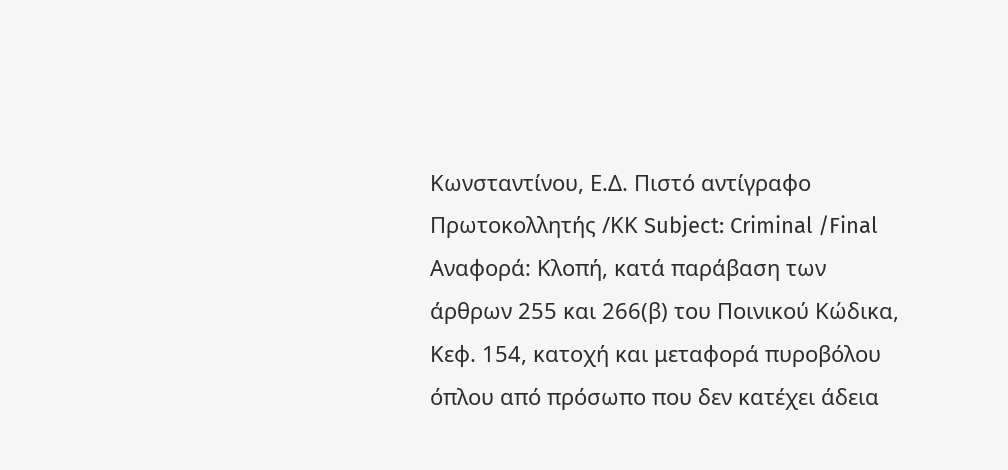Κωνσταντίνου, Ε.Δ. Πιστό αντίγραφο Πρωτοκολλητής /ΚΚ Subject: Criminal /Final Αναφορά: Κλοπή, κατά παράβαση των άρθρων 255 και 266(β) του Ποινικού Κώδικα, Κεφ. 154, κατοχή και μεταφορά πυροβόλου όπλου από πρόσωπο που δεν κατέχει άδεια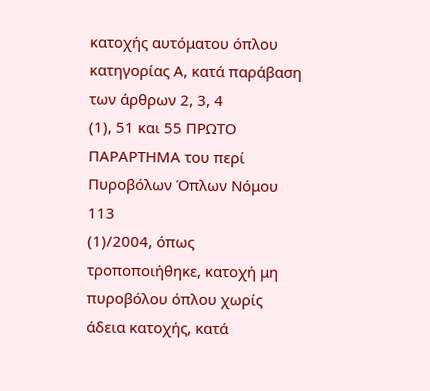κατοχής αυτόματου όπλου κατηγορίας Α, κατά παράβαση των άρθρων 2, 3, 4
(1), 51 και 55 ΠΡΩΤΟ ΠΑΡΑΡΤΗΜΑ του περί Πυροβόλων Όπλων Νόμου 113
(1)/2004, όπως τροποποιήθηκε, κατοχή μη πυροβόλου όπλου χωρίς άδεια κατοχής, κατά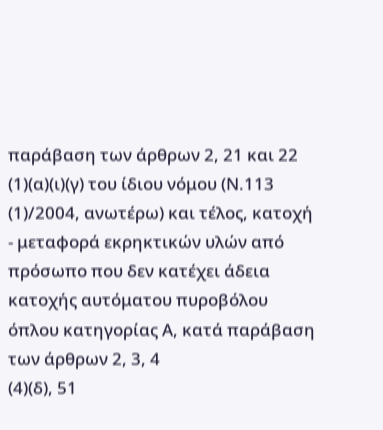παράβαση των άρθρων 2, 21 και 22
(1)(α)(ι)(γ) του ίδιου νόμου (Ν.113
(1)/2004, ανωτέρω) και τέλος, κατοχή - μεταφορά εκρηκτικών υλών από πρόσωπο που δεν κατέχει άδεια κατοχής αυτόματου πυροβόλου όπλου κατηγορίας Α, κατά παράβαση των άρθρων 2, 3, 4
(4)(δ), 51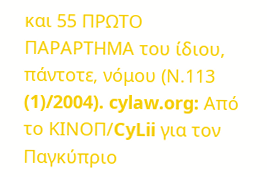και 55 ΠΡΩΤΟ ΠΑΡΑΡΤΗΜΑ του ίδιου, πάντοτε, νόμου (Ν.113
(1)/2004). cylaw.org: Από το ΚΙΝOΠ/CyLii για τον Παγκύπριο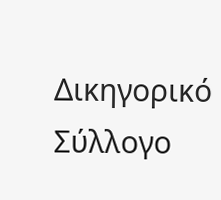Δικηγορικό Σύλλογο